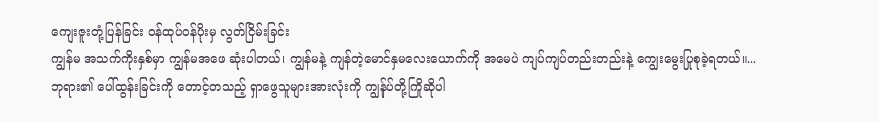ကျေးဇူးတုံ့ပြန်ခြင်း ဝန်ထုပ်ဝန်ပိုးမှ လွတ်ငြိမ်းခြင်း
ကျွန်မ အသက်ကိုးနှစ်မှာ ကျွန်မအဖေ ဆုံးပါတယ်၊ ကျွန်မနဲ့ ကျန်တဲ့မောင်နှမလေးယောက်ကို အမေပဲ ကျပ်ကျပ်တည်းတည်းနဲ့ ကျွေးမွေးပြုစုခဲ့ရတယ်။...
ဘုရား၏ ပေါ်ထွန်းခြင်းကို တောင့်တသည့် ရှာဖွေသူများအားလုံးကို ကျွန်ုပ်တို့ကြိုဆိုပါ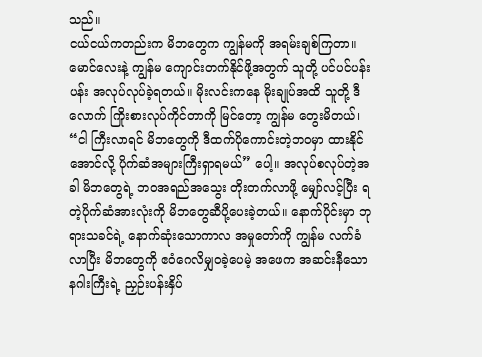သည်။
ငယ်ငယ်ကတည်းက မိဘတွေက ကျွန်မကို အရမ်းချစ်ကြတာ။ မောင်လေးနဲ့ ကျွန်မ ကျောင်းတက်နိုင်ဖို့အတွက် သူတို့ ပင်ပင်ပန်းပန်း အလုပ်လုပ်ခဲ့ရတယ်။ မိုးလင်းကနေ မိုးချုပ်အထိ သူတို့ ဒီလောက် ကြိုးစားလုပ်ကိုင်တာကို မြင်တော့ ကျွန်မ တွေးမိတယ်၊ “ငါ ကြီးလာရင် မိဘတွေကို ဒီထက်ပိုကောင်းတဲ့ဘဝမှာ ထားနိုင်အောင်လို့ ပိုက်ဆံအများကြီးရှာရမယ်” ပေါ့။ အလုပ်စလုပ်တဲ့အခါ မိဘတွေရဲ့ ဘဝအရည်အသွေး တိုးတက်လာဖို့ မျှော်လင့်ပြီး ရတဲ့ပိုက်ဆံအားလုံးကို မိဘတွေဆီပို့ပေးခဲ့တယ်။ နောက်ပိုင်းမှာ ဘုရားသခင်ရဲ့ နောက်ဆုံးသောကာလ အမှုတော်ကို ကျွန်မ လက်ခံလာပြီး မိဘတွေကို ဧဝံဂေလိမျှဝခဲ့ပေမဲ့ အဖေက အဆင်းနီသော နဂါးကြီးရဲ့ ညှဉ်းပန်းနှိပ်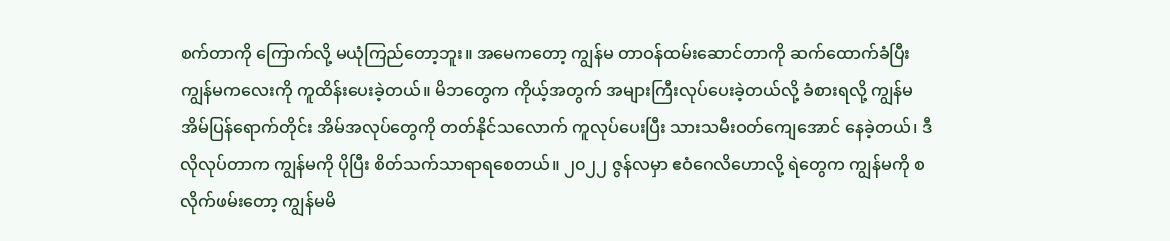စက်တာကို ကြောက်လို့ မယုံကြည်တော့ဘူး။ အမေကတော့ ကျွန်မ တာဝန်ထမ်းဆောင်တာကို ဆက်ထောက်ခံပြီး ကျွန်မကလေးကို ကူထိန်းပေးခဲ့တယ်။ မိဘတွေက ကိုယ့်အတွက် အများကြီးလုပ်ပေးခဲ့တယ်လို့ ခံစားရလို့ ကျွန်မ အိမ်ပြန်ရောက်တိုင်း အိမ်အလုပ်တွေကို တတ်နိုင်သလောက် ကူလုပ်ပေးပြီး သားသမီးဝတ်ကျေအောင် နေခဲ့တယ်၊ ဒီလိုလုပ်တာက ကျွန်မကို ပိုပြီး စိတ်သက်သာရာရစေတယ်။ ၂၀၂၂ ဇွန်လမှာ ဧဝံဂေလိဟောလို့ ရဲတွေက ကျွန်မကို စလိုက်ဖမ်းတော့ ကျွန်မမိ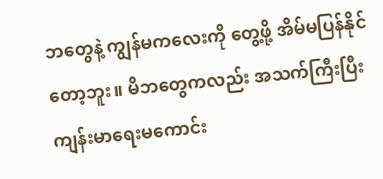ဘတွေနဲ့ ကျွန်မကလေးကို တွေ့ဖို့ အိမ်မပြန်နိုင်တော့ဘူး။ မိဘတွေကလည်း အသက်ကြီးပြီး ကျန်းမာရေးမကောင်း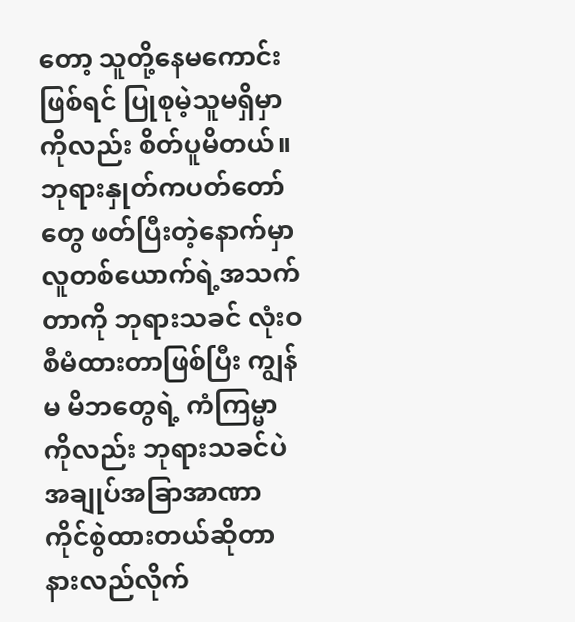တော့ သူတို့နေမကောင်းဖြစ်ရင် ပြုစုမဲ့သူမရှိမှာကိုလည်း စိတ်ပူမိတယ်။ ဘုရားနှုတ်ကပတ်တော်တွေ ဖတ်ပြီးတဲ့နောက်မှာ လူတစ်ယောက်ရဲ့အသက်တာကို ဘုရားသခင် လုံးဝ စီမံထားတာဖြစ်ပြီး ကျွန်မ မိဘတွေရဲ့ ကံကြမ္မာကိုလည်း ဘုရားသခင်ပဲ အချုပ်အခြာအာဏာ ကိုင်စွဲထားတယ်ဆိုတာ နားလည်လိုက်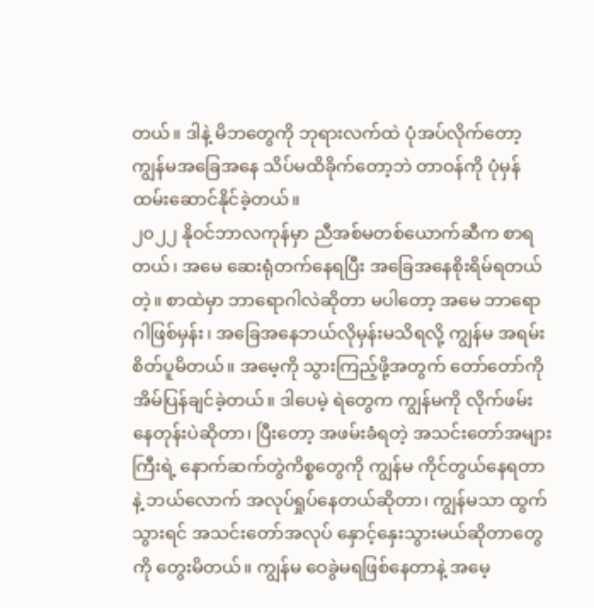တယ်။ ဒါနဲ့ မိဘတွေကို ဘုရားလက်ထဲ ပုံအပ်လိုက်တော့ ကျွန်မအခြေအနေ သိပ်မထိခိုက်တော့ဘဲ တာဝန်ကို ပုံမှန်ထမ်းဆောင်နိုင်ခဲ့တယ်။
၂၀၂၂ နိုဝင်ဘာလကုန်မှာ ညီအစ်မတစ်ယောက်ဆီက စာရတယ်၊ အမေ ဆေးရုံတက်နေရပြီး အခြေအနေစိုးရိမ်ရတယ်တဲ့။ စာထဲမှာ ဘာရောဂါလဲဆိုတာ မပါတော့ အမေ ဘာရောဂါဖြစ်မှန်း၊ အခြေအနေဘယ်လိုမှန်းမသိရလို့ ကျွန်မ အရမ်းစိတ်ပူမိတယ်။ အမေ့ကို သွားကြည့်ဖို့အတွက် တော်တော်ကို အိမ်ပြန်ချင်ခဲ့တယ်။ ဒါပေမဲ့ ရဲတွေက ကျွန်မကို လိုက်ဖမ်းနေတုန်းပဲဆိုတာ၊ ပြီးတော့ အဖမ်းခံရတဲ့ အသင်းတော်အများကြီးရဲ့ နောက်ဆက်တွဲကိစ္စတွေကို ကျွန်မ ကိုင်တွယ်နေရတာနဲ့ ဘယ်လောက် အလုပ်ရှုပ်နေတယ်ဆိုတာ၊ ကျွန်မသာ ထွက်သွားရင် အသင်းတော်အလုပ် နှောင့်နှေးသွားမယ်ဆိုတာတွေကို တွေးမိတယ်။ ကျွန်မ ဝေခွဲမရဖြစ်နေတာနဲ့ အမေ့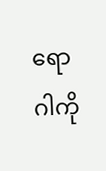ရောဂါကို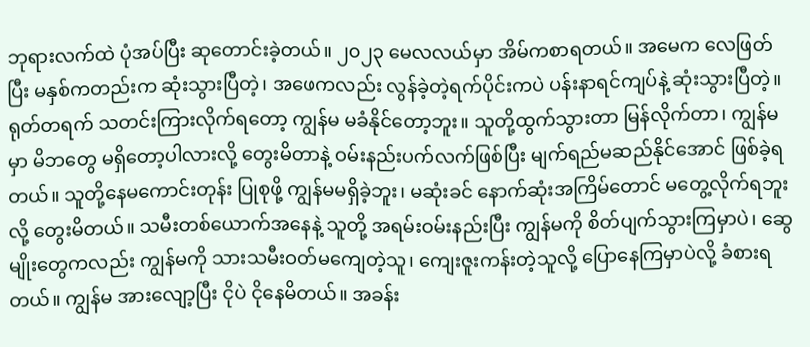ဘုရားလက်ထဲ ပုံအပ်ပြီး ဆုတောင်းခဲ့တယ်။ ၂၀၂၃ မေလလယ်မှာ အိမ်ကစာရတယ်။ အမေက လေဖြတ်ပြီး မနှစ်ကတည်းက ဆုံးသွားပြီတဲ့၊ အဖေကလည်း လွန်ခဲ့တဲ့ရက်ပိုင်းကပဲ ပန်းနာရင်ကျပ်နဲ့ ဆုံးသွားပြီတဲ့။ ရုတ်တရက် သတင်းကြားလိုက်ရတော့ ကျွန်မ မခံနိုင်တော့ဘူး။ သူတို့ထွက်သွားတာ မြန်လိုက်တာ၊ ကျွန်မမှာ မိဘတွေ မရှိတော့ပါလားလို့ တွေးမိတာနဲ့ ဝမ်းနည်းပက်လက်ဖြစ်ပြီး မျက်ရည်မဆည်နိုင်အောင် ဖြစ်ခဲ့ရတယ်။ သူတို့နေမကောင်းတုန်း ပြုစုဖို့ ကျွန်မမရှိခဲ့ဘူး၊ မဆုံးခင် နောက်ဆုံးအကြိမ်တောင် မတွေ့လိုက်ရဘူးလို့ တွေးမိတယ်။ သမီးတစ်ယောက်အနေနဲ့ သူတို့ အရမ်းဝမ်းနည်းပြီး ကျွန်မကို စိတ်ပျက်သွားကြမှာပဲ၊ ဆွေမျိုးတွေကလည်း ကျွန်မကို သားသမီးဝတ်မကျေတဲ့သူ၊ ကျေးဇူးကန်းတဲ့သူလို့ ပြောနေကြမှာပဲလို့ ခံစားရတယ်။ ကျွန်မ အားလျော့ပြီး ငိုပဲ ငိုနေမိတယ်။ အခန်း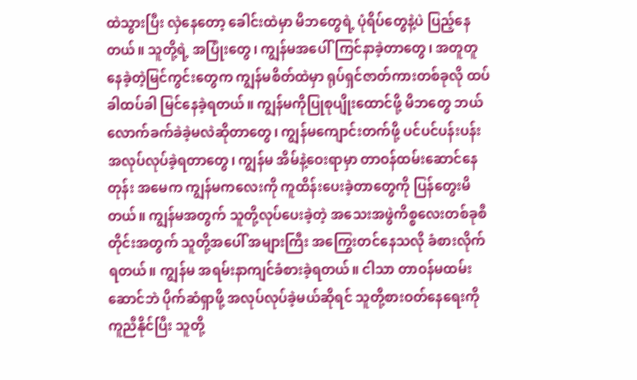ထဲသွားပြီး လှဲနေတော့ ခေါင်းထဲမှာ မိဘတွေရဲ့ ပုံရိပ်တွေနဲ့ပဲ ပြည့်နေတယ်။ သူတို့ရဲ့ အပြုံးတွေ၊ ကျွန်မအပေါ်ကြင်နာခဲ့တာတွေ၊ အတူတူနေခဲ့တဲ့မြင်ကွင်းတွေက ကျွန်မစိတ်ထဲမှာ ရုပ်ရှင်ဇာတ်ကားတစ်ခုလို ထပ်ခါထပ်ခါ မြင်နေခဲ့ရတယ်။ ကျွန်မကိုပြုစုပျိုးထောင်ဖို့ မိဘတွေ ဘယ်လောက်ခက်ခဲခဲ့မလဲဆိုတာတွေ၊ ကျွန်မကျောင်းတက်ဖို့ ပင်ပင်ပန်းပန်း အလုပ်လုပ်ခဲ့ရတာတွေ၊ ကျွန်မ အိမ်နဲ့ဝေးရာမှာ တာဝန်ထမ်းဆောင်နေတုန်း အမေက ကျွန်မကလေးကို ကူထိန်းပေးခဲ့တာတွေကို ပြန်တွေးမိတယ်။ ကျွန်မအတွက် သူတို့လုပ်ပေးခဲ့တဲ့ အသေးအဖွဲကိစ္စလေးတစ်ခုစီတိုင်းအတွက် သူတို့အပေါ် အများကြီး အကြွေးတင်နေသလို ခံစားလိုက်ရတယ်။ ကျွန်မ အရမ်းနာကျင်ခံစားခဲ့ရတယ်။ ငါသာ တာဝန်မထမ်းဆောင်ဘဲ ပိုက်ဆံရှာဖို့ အလုပ်လုပ်ခဲ့မယ်ဆိုရင် သူတို့စားဝတ်နေရေးကို ကူညီနိုင်ပြီး သူတို့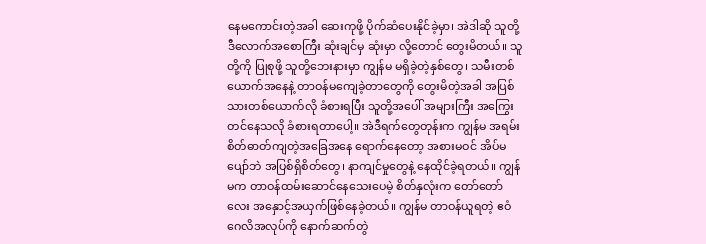နေမကောင်းတဲ့အခါ ဆေးကုဖို့ ပိုက်ဆံပေးနိုင်ခဲ့မှာ၊ အဲဒါဆို သူတို့ ဒီလောက်အစောကြီး ဆုံးချင်မှ ဆုံးမှာ လို့တောင် တွေးမိတယ်။ သူတို့ကို ပြုစုဖို့ သူတို့ဘေးနားမှာ ကျွန်မ မရှိခဲ့တဲ့နှစ်တွေ၊ သမီးတစ်ယောက်အနေနဲ့ တာဝန်မကျေခဲ့တာတွေကို တွေးမိတဲ့အခါ အပြစ်သားတစ်ယောက်လို ခံစားရပြီး သူတို့အပေါ် အများကြီး အကြွေးတင်နေသလို ခံစားရတာပေါ့။ အဲဒီရက်တွေတုန်းက ကျွန်မ အရမ်းစိတ်ဓာတ်ကျတဲ့အခြေအနေ ရောက်နေတော့ အစားမဝင် အိပ်မပျော်ဘဲ အပြစ်ရှိစိတ်တွေ၊ နာကျင်မှုတွေနဲ့ နေထိုင်ခဲ့ရတယ်။ ကျွန်မက တာဝန်ထမ်းဆောင်နေသေးပေမဲ့ စိတ်နှလုံးက တော်တော်လေး အနှောင့်အယှက်ဖြစ်နေခဲ့တယ်။ ကျွန်မ တာဝန်ယူရတဲ့ ဧဝံဂေလိအလုပ်ကို နောက်ဆက်တွဲ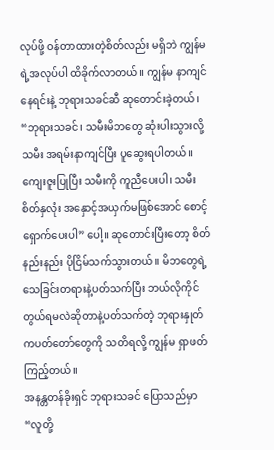လုပ်ဖို့ ဝန်တာထားတဲ့စိတ်လည်း မရှိဘဲ ကျွန်မရဲ့အလုပ်ပါ ထိခိုက်လာတယ်။ ကျွန်မ နာကျင်နေရင်းနဲ့ ဘုရားသခင်ဆီ ဆုတောင်းခဲ့တယ်၊ “ဘုရားသခင်၊ သမီးမိဘတွေ ဆုံးပါးသွားလို့ သမီး အရမ်းနာကျင်ပြီး ပူဆွေးရပါတယ်။ ကျေးဇူးပြုပြီး သမီးကို ကူညီပေးပါ၊ သမီးစိတ်နှလုံး အနှောင့်အယှက်မဖြစ်အောင် စောင့်ရှောက်ပေးပါ” ပေါ့။ ဆုတောင်းပြီးတော့ စိတ်နည်းနည်း ပိုငြိမ်သက်သွားတယ်။ မိဘတွေရဲ့ သေခြင်းတရားနဲ့ပတ်သက်ပြီး ဘယ်လိုကိုင်တွယ်ရမလဲဆိုတာနဲ့ပတ်သက်တဲ့ ဘုရားနှုတ်ကပတ်တော်တွေကို သတိရလို့ ကျွန်မ ရှာဖတ်ကြည့်တယ်။
အနန္တတန်ခိုးရှင် ဘုရားသခင် ပြောသည်မှာ “လူတို့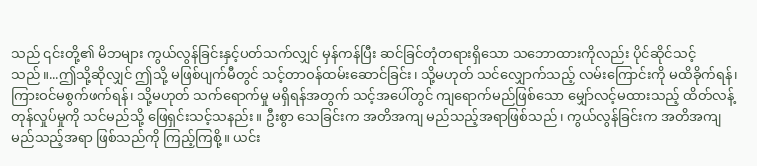သည် ၎င်းတို့၏ မိဘများ ကွယ်လွန်ခြင်းနှင့်ပတ်သက်လျှင် မှန်ကန်ပြီး ဆင်ခြင်တုံတရားရှိသော သဘောထားကိုလည်း ပိုင်ဆိုင်သင့်သည်။...ဤသို့ဆိုလျှင် ဤသို့ မဖြစ်ပျက်မီတွင် သင့်တာဝန်ထမ်းဆောင်ခြင်း၊ သို့မဟုတ် သင်လျှောက်သည့် လမ်းကြောင်းကို မထိခိုက်ရန်၊ ကြားဝင်မစွက်ဖက်ရန်၊ သို့မဟုတ် သက်ရောက်မှု မရှိရန်အတွက် သင့်အပေါ်တွင် ကျရောက်မည်ဖြစ်သော မျှော်လင့်မထားသည့် ထိတ်လန့်တုန်လှုပ်မှုကို သင်မည်သို့ ဖြေရှင်းသင့်သနည်း။ ဦးစွာ သေခြင်းက အတိအကျ မည်သည့်အရာဖြစ်သည်၊ ကွယ်လွန်ခြင်းက အတိအကျမည်သည့်အရာ ဖြစ်သည်ကို ကြည့်ကြစို့။ ယင်း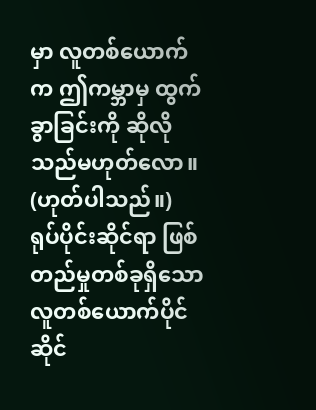မှာ လူတစ်ယောက်က ဤကမ္ဘာမှ ထွက်ခွာခြင်းကို ဆိုလိုသည်မဟုတ်လော။ (ဟုတ်ပါသည်။) ရုပ်ပိုင်းဆိုင်ရာ ဖြစ်တည်မှုတစ်ခုရှိသော လူတစ်ယောက်ပိုင်ဆိုင်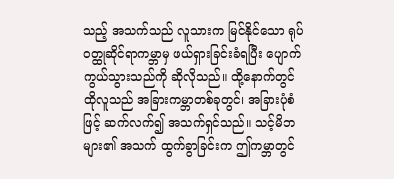သည့် အသက်သည် လူသားက မြင်နိုင်သော ရုပ်ဝတ္ထုဆိုင်ရာကမ္ဘာမှ ဖယ်ရှားခြင်းခံရပြီး ပျောက်ကွယ်သွားသည်ကို ဆိုလိုသည်။ ထို့နောက်တွင် ထိုလူသည် အခြားကမ္ဘာတစ်ခုတွင်၊ အခြားပုံစံဖြင့် ဆက်လက်၍ အသက်ရှင်သည်။ သင့်မိဘများ၏ အသက် ထွက်ခွာခြင်းက ဤကမ္ဘာတွင်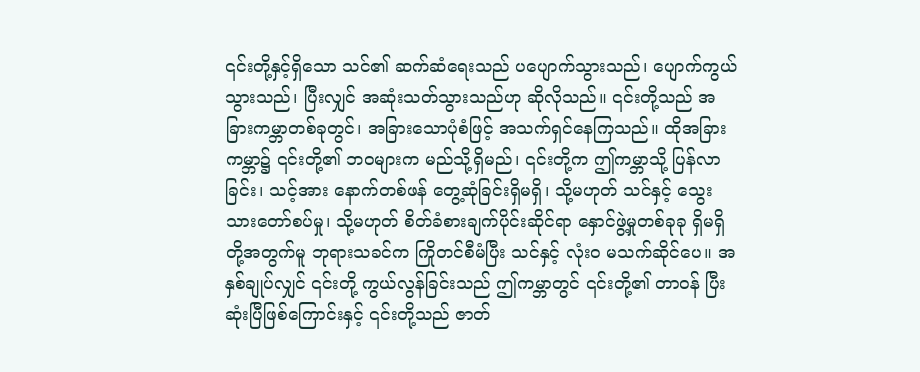၎င်းတို့နှင့်ရှိသော သင်၏ ဆက်ဆံရေးသည် ပပျောက်သွားသည်၊ ပျောက်ကွယ်သွားသည်၊ ပြီးလျှင် အဆုံးသတ်သွားသည်ဟု ဆိုလိုသည်။ ၎င်းတို့သည် အခြားကမ္ဘာတစ်ခုတွင်၊ အခြားသောပုံစံဖြင့် အသက်ရှင်နေကြသည်။ ထိုအခြားကမ္ဘာ၌ ၎င်းတို့၏ ဘဝများက မည်သို့ရှိမည်၊ ၎င်းတို့က ဤကမ္ဘာသို့ ပြန်လာခြင်း၊ သင့်အား နောက်တစ်ဖန် တွေ့ဆုံခြင်းရှိမရှိ၊ သို့မဟုတ် သင်နှင့် သွေးသားတော်စပ်မှု၊ သို့မဟုတ် စိတ်ခံစားချက်ပိုင်းဆိုင်ရာ နှောင်ဖွဲ့မှုတစ်ခုခု ရှိမရှိတို့အတွက်မူ ဘုရားသခင်က ကြိုတင်စီမံပြီး သင်နှင့် လုံးဝ မသက်ဆိုင်ပေ။ အနှစ်ချုပ်လျှင် ၎င်းတို့ ကွယ်လွန်ခြင်းသည် ဤကမ္ဘာတွင် ၎င်းတို့၏ တာဝန် ပြီးဆုံးပြီဖြစ်ကြောင်းနှင့် ၎င်းတို့သည် ဇာတ်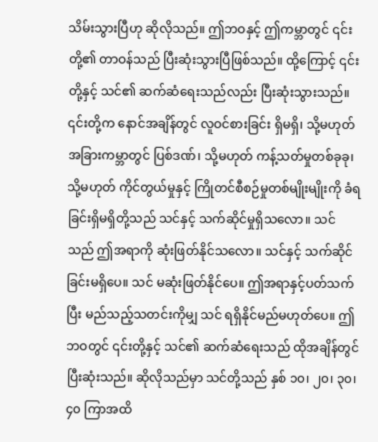သိမ်းသွားပြီဟု ဆိုလိုသည်။ ဤဘဝနှင့် ဤကမ္ဘာတွင် ၎င်းတို့၏ တာဝန်သည် ပြီးဆုံးသွားပြီဖြစ်သည်။ ထို့ကြောင့် ၎င်းတို့နှင့် သင်၏ ဆက်ဆံရေးသည်လည်း ပြီးဆုံးသွားသည်။ ၎င်းတို့က နောင်အချိန်တွင် လူဝင်စားခြင်း ရှိမရှိ၊ သို့မဟုတ် အခြားကမ္ဘာတွင် ပြစ်ဒဏ်၊ သို့မဟုတ် ကန့်သတ်မှုတစ်ခုခု၊ သို့မဟုတ် ကိုင်တွယ်မှုနှင့် ကြိုတင်စီစဉ်မှုတစ်မျိုးမျိုးကို ခံရခြင်းရှိမရှိတို့သည် သင်နှင့် သက်ဆိုင်မှုရှိသလော။ သင်သည် ဤအရာကို ဆုံးဖြတ်နိုင်သလော။ သင်နှင့် သက်ဆိုင်ခြင်းမရှိပေ။ သင် မဆုံးဖြတ်နိုင်ပေ။ ဤအရာနှင့်ပတ်သက်ပြီး မည်သည့်သတင်းကိုမျှ သင် ရရှိနိုင်မည်မဟုတ်ပေ။ ဤဘဝတွင် ၎င်းတို့နှင့် သင်၏ ဆက်ဆံရေးသည် ထိုအချိန်တွင် ပြီးဆုံးသည်။ ဆိုလိုသည်မှာ သင်တို့သည် နှစ် ၁၀၊ ၂၀၊ ၃၀၊ ၄၀ ကြာအထိ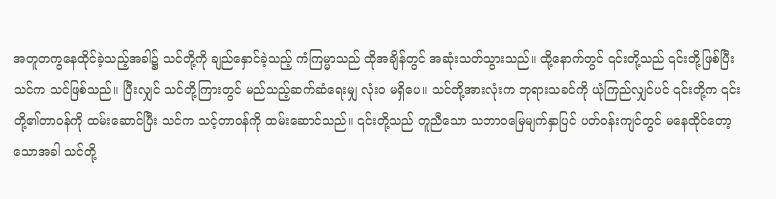အတူတကွနေထိုင်ခဲ့သည့်အခါ၌ သင်တို့ကို ချည်နှောင်ခဲ့သည့် ကံကြမ္မာသည် ထိုအချိန်တွင် အဆုံးသတ်သွားသည်။ ထို့နောက်တွင် ၎င်းတို့သည် ၎င်းတို့ဖြစ်ပြီး သင်က သင်ဖြစ်သည်။ ပြီးလျှင် သင်တို့ကြားတွင် မည်သည့်ဆက်ဆံရေးမျှ လုံးဝ မရှိပေ။ သင်တို့အားလုံးက ဘုရားသခင်ကို ယုံကြည်လျှင်ပင် ၎င်းတို့က ၎င်းတို့၏တာဝန်ကို ထမ်းဆောင်ပြီး သင်က သင့်တာဝန်ကို ထမ်းဆောင်သည်။ ၎င်းတို့သည် တူညီသော သဘာဝမြေမျက်နှာပြင် ပတ်ဝန်းကျင်တွင် မနေထိုင်တော့သောအခါ သင်တို့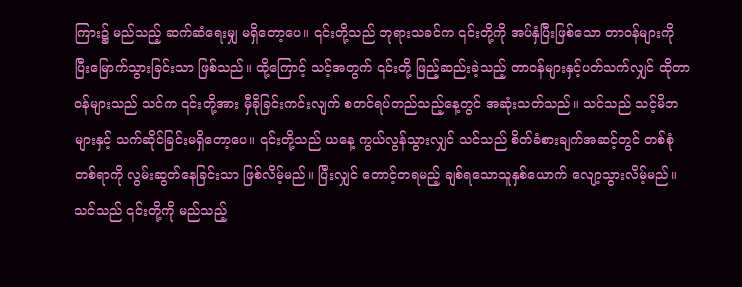ကြား၌ မည်သည့် ဆက်ဆံရေးမျှ မရှိတော့ပေ။ ၎င်းတို့သည် ဘုရားသခင်က ၎င်းတို့ကို အပ်နှံပြီးဖြစ်သော တာဝန်များကို ပြီးမြောက်သွားခြင်းသာ ဖြစ်သည်။ ထို့ကြောင့် သင့်အတွက် ၎င်းတို့ ဖြည့်ဆည်းခဲ့သည့် တာဝန်များနှင့်ပတ်သက်လျှင် ထိုတာဝန်များသည် သင်က ၎င်းတို့အား မှီခိုခြင်းကင်းလျက် စတင်ရပ်တည်သည့်နေ့တွင် အဆုံးသတ်သည်။ သင်သည် သင့်မိဘများနှင့် သက်ဆိုင်ခြင်းမရှိတော့ပေ။ ၎င်းတို့သည် ယနေ့ ကွယ်လွန်သွားလျှင် သင်သည် စိတ်ခံစားချက်အဆင့်တွင် တစ်စုံတစ်ရာကို လွမ်းဆွတ်နေခြင်းသာ ဖြစ်လိမ့်မည်။ ပြီးလျှင် တောင့်တရမည့် ချစ်ရသောသူနှစ်ယောက် လျော့သွားလိမ့်မည်။ သင်သည် ၎င်းတို့ကို မည်သည့်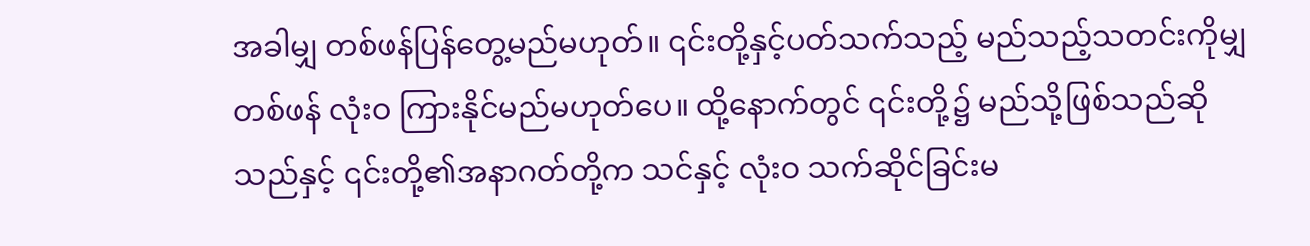အခါမျှ တစ်ဖန်ပြန်တွေ့မည်မဟုတ်။ ၎င်းတို့နှင့်ပတ်သက်သည့် မည်သည့်သတင်းကိုမျှ တစ်ဖန် လုံးဝ ကြားနိုင်မည်မဟုတ်ပေ။ ထို့နောက်တွင် ၎င်းတို့၌ မည်သို့ဖြစ်သည်ဆိုသည်နှင့် ၎င်းတို့၏အနာဂတ်တို့က သင်နှင့် လုံးဝ သက်ဆိုင်ခြင်းမ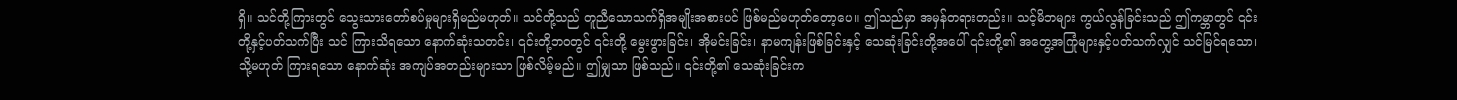ရှိ။ သင်တို့ကြားတွင် သွေးသားတော်စပ်မှုများရှိမည်မဟုတ်။ သင်တို့သည် တူညီသောသက်ရှိအမျိုးအစားပင် ဖြစ်မည်မဟုတ်တော့ပေ။ ဤသည်မှာ အမှန်တရားတည်း။ သင့်မိဘများ ကွယ်လွန်ခြင်းသည် ဤကမ္ဘာတွင် ၎င်းတို့နှင့်ပတ်သက်ပြီး သင် ကြားသိရသော နောက်ဆုံးသတင်း၊ ၎င်းတို့ဘဝတွင် ၎င်းတို့ မွေးဖွားခြင်း၊ အိုမင်းခြင်း၊ နာမကျန်းဖြစ်ခြင်းနှင့် သေဆုံးခြင်းတို့အပေါ် ၎င်းတို့၏ အတွေ့အကြုံများနှင့်ပတ်သက်လျှင် သင်မြင်ရသော၊ သို့မဟုတ် ကြားရသော နောက်ဆုံး အကျပ်အတည်းများသာ ဖြစ်လိမ့်မည်။ ဤမျှသာ ဖြစ်သည်။ ၎င်းတို့၏ သေဆုံးခြင်းက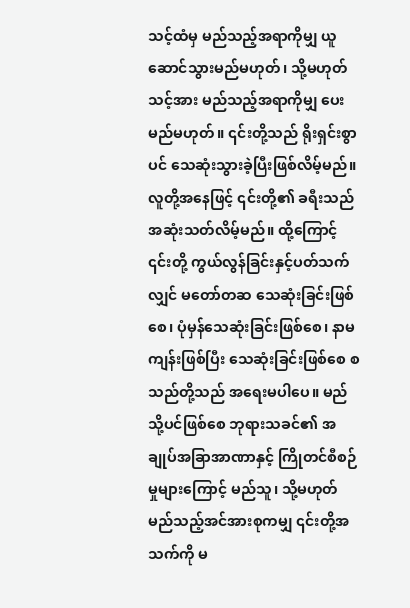သင့်ထံမှ မည်သည့်အရာကိုမျှ ယူဆောင်သွားမည်မဟုတ်၊ သို့မဟုတ် သင့်အား မည်သည့်အရာကိုမျှ ပေးမည်မဟုတ်။ ၎င်းတို့သည် ရိုးရှင်းစွာပင် သေဆုံးသွားခဲ့ပြီးဖြစ်လိမ့်မည်။ လူတို့အနေဖြင့် ၎င်းတို့၏ ခရီးသည် အဆုံးသတ်လိမ့်မည်။ ထို့ကြောင့် ၎င်းတို့ ကွယ်လွန်ခြင်းနှင့်ပတ်သက်လျှင် မတော်တဆ သေဆုံးခြင်းဖြစ်စေ၊ ပုံမှန်သေဆုံးခြင်းဖြစ်စေ၊ နာမကျန်းဖြစ်ပြီး သေဆုံးခြင်းဖြစ်စေ စသည်တို့သည် အရေးမပါပေ။ မည်သို့ပင်ဖြစ်စေ ဘုရားသခင်၏ အချုပ်အခြာအာဏာနှင့် ကြိုတင်စီစဉ်မှုများကြောင့် မည်သူ၊ သို့မဟုတ် မည်သည့်အင်အားစုကမျှ ၎င်းတို့အသက်ကို မ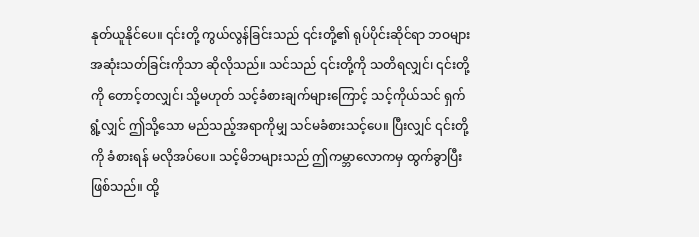နုတ်ယူနိုင်ပေ။ ၎င်းတို့ ကွယ်လွန်ခြင်းသည် ၎င်းတို့၏ ရုပ်ပိုင်းဆိုင်ရာ ဘဝများ အဆုံးသတ်ခြင်းကိုသာ ဆိုလိုသည်။ သင်သည် ၎င်းတို့ကို သတိရလျှင်၊ ၎င်းတို့ကို တောင့်တလျှင်၊ သို့မဟုတ် သင့်ခံစားချက်များကြောင့် သင့်ကိုယ်သင် ရှက်ရွံ့လျှင် ဤသို့သော မည်သည့်အရာကိုမျှ သင်မခံစားသင့်ပေ။ ပြီးလျှင် ၎င်းတို့ကို ခံစားရန် မလိုအပ်ပေ။ သင့်မိဘများသည် ဤကမ္ဘာလောကမှ ထွက်ခွာပြီးဖြစ်သည်။ ထို့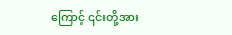ကြောင့် ၎င်းတို့အား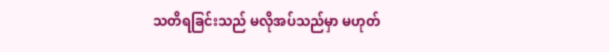သတိရခြင်းသည် မလိုအပ်သည်မှာ မဟုတ်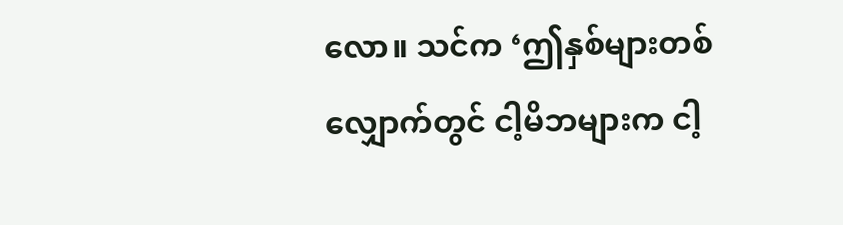လော။ သင်က ‘ဤနှစ်များတစ်လျှောက်တွင် ငါ့မိဘများက ငါ့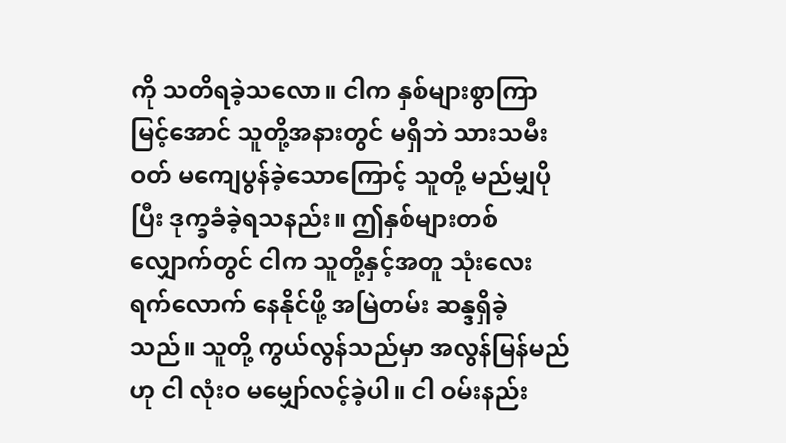ကို သတိရခဲ့သလော။ ငါက နှစ်များစွာကြာမြင့်အောင် သူတို့အနားတွင် မရှိဘဲ သားသမီးဝတ် မကျေပွန်ခဲ့သောကြောင့် သူတို့ မည်မျှပိုပြီး ဒုက္ခခံခဲ့ရသနည်း။ ဤနှစ်များတစ်လျှောက်တွင် ငါက သူတို့နှင့်အတူ သုံးလေးရက်လောက် နေနိုင်ဖို့ အမြဲတမ်း ဆန္ဒရှိခဲ့သည်။ သူတို့ ကွယ်လွန်သည်မှာ အလွန်မြန်မည်ဟု ငါ လုံးဝ မမျှော်လင့်ခဲ့ပါ။ ငါ ဝမ်းနည်း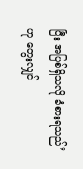ပြီး အပြစ်ရှိသလို ခံစားရသည်’ ဟု တွေးလျှင်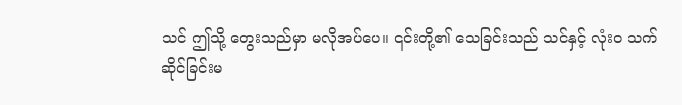သင် ဤသို့ တွေးသည်မှာ မလိုအပ်ပေ။ ၎င်းတို့၏ သေခြင်းသည် သင်နှင့် လုံးဝ သက်ဆိုင်ခြင်းမ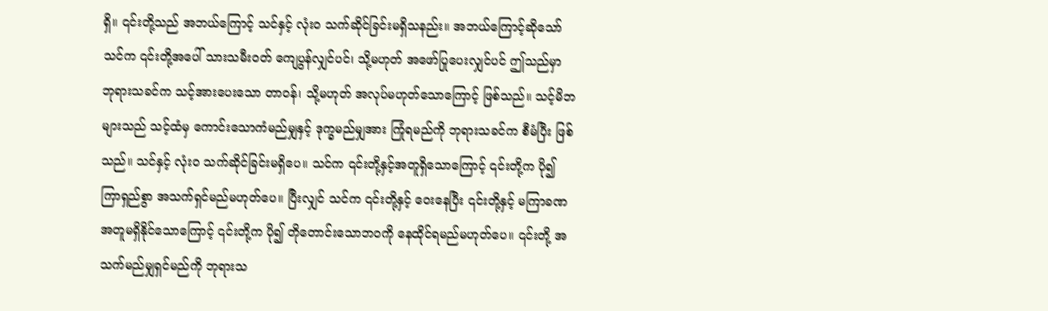ရှိ။ ၎င်းတို့သည် အဘယ်ကြောင့် သင်နှင့် လုံးဝ သက်ဆိုင်ခြင်းမရှိသနည်း။ အဘယ်ကြောင့်ဆိုသော် သင်က ၎င်းတို့အပေါ် သားသမီးဝတ် ကျေပွန်လျှင်ပင်၊ သို့မဟုတ် အဖော်ပြုပေးလျှင်ပင် ဤသည်မှာ ဘုရားသခင်က သင့်အားပေးသော တာဝန်၊ သို့မဟုတ် အလုပ်မဟုတ်သောကြောင့် ဖြစ်သည်။ သင့်မိဘများသည် သင့်ထံမှ ကောင်းသောကံမည်မျှနှင့် ဒုက္ခမည်မျှအား ကြုံရမည်ကို ဘုရားသခင်က စီမံပြီး ဖြစ်သည်။ သင်နှင့် လုံးဝ သက်ဆိုင်ခြင်းမရှိပေ။ သင်က ၎င်းတို့နှင့်အတူရှိသောကြောင့် ၎င်းတို့က ပို၍ ကြာရှည်စွာ အသက်ရှင်မည်မဟုတ်ပေ။ ပြီးလျှင် သင်က ၎င်းတို့နှင့် ဝေးနေပြီး ၎င်းတို့နှင့် မကြာခဏ အတူမရှိနိုင်သောကြောင့် ၎င်းတို့က ပို၍ တိုတောင်းသောဘဝကို နေထိုင်ရမည်မဟုတ်ပေ။ ၎င်းတို့ အသက်မည်မျှရှင်မည်ကို ဘုရားသ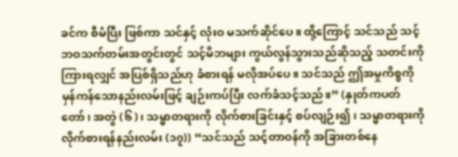ခင်က စီမံပြီး ဖြစ်ကာ သင်နှင့် လုံးဝ မသက်ဆိုင်ပေ။ ထို့ကြောင့် သင်သည် သင့်ဘဝသက်တမ်းအတွင်းတွင် သင့်မိဘများ ကွယ်လွန်သွားသည်ဆိုသည့် သတင်းကို ကြားရလျှင် အပြစ်ရှိသည်ဟု ခံစားရန် မလိုအပ်ပေ။ သင်သည် ဤအမှုကိစ္စကို မှန်ကန်သောနည်းလမ်းဖြင့် ချဉ်းကပ်ပြီး လက်ခံသင့်သည်။” (နှုတ်ကပတ်တော်၊ အတွဲ (၆)၊ သမ္မာတရားကို လိုက်စားခြင်းနှင့် စပ်လျဉ်း၍၊ သမ္မာတရားကို လိုက်စားရန်နည်းလမ်း (၁၇)) “သင်သည် သင့်တာဝန်ကို အခြားတစ်နေ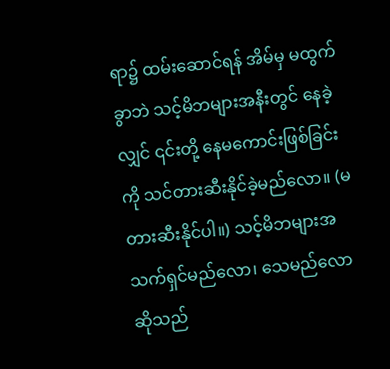ရာ၌ ထမ်းဆောင်ရန် အိမ်မှ မထွက်ခွာဘဲ သင့်မိဘများအနီးတွင် နေခဲ့လျှင် ၎င်းတို့ နေမကောင်းဖြစ်ခြင်းကို သင်တားဆီးနိုင်ခဲ့မည်လော။ (မတားဆီးနိုင်ပါ။) သင့်မိဘများအသက်ရှင်မည်လော၊ သေမည်လောဆိုသည်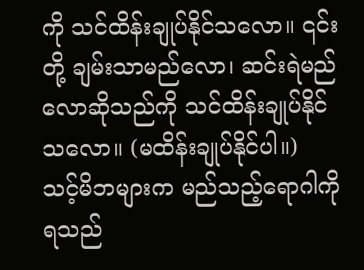ကို သင်ထိန်းချုပ်နိုင်သလော။ ၎င်းတို့ ချမ်းသာမည်လော၊ ဆင်းရဲမည်လောဆိုသည်ကို သင်ထိန်းချုပ်နိုင်သလော။ (မထိန်းချုပ်နိုင်ပါ။) သင့်မိဘများက မည်သည့်ရောဂါကို ရသည်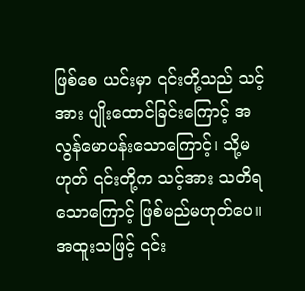ဖြစ်စေ ယင်းမှာ ၎င်းတို့သည် သင့်အား ပျိုးထောင်ခြင်းကြောင့် အလွန်မောပန်းသောကြောင့်၊ သို့မဟုတ် ၎င်းတို့က သင့်အား သတိရသောကြောင့် ဖြစ်မည်မဟုတ်ပေ။ အထူးသဖြင့် ၎င်း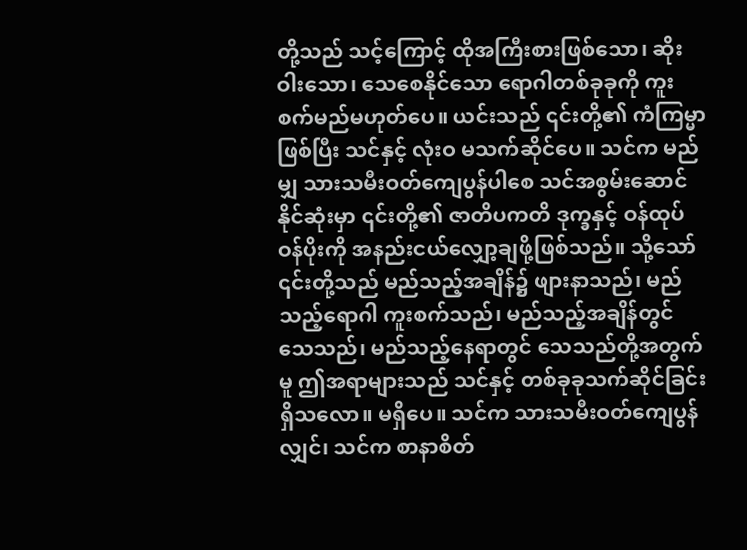တို့သည် သင့်ကြောင့် ထိုအကြီးစားဖြစ်သော၊ ဆိုးဝါးသော၊ သေစေနိုင်သော ရောဂါတစ်ခုခုကို ကူးစက်မည်မဟုတ်ပေ။ ယင်းသည် ၎င်းတို့၏ ကံကြမ္မာဖြစ်ပြီး သင်နှင့် လုံးဝ မသက်ဆိုင်ပေ။ သင်က မည်မျှ သားသမီးဝတ်ကျေပွန်ပါစေ သင်အစွမ်းဆောင်နိုင်ဆုံးမှာ ၎င်းတို့၏ ဇာတိပကတိ ဒုက္ခနှင့် ဝန်ထုပ်ဝန်ပိုးကို အနည်းငယ်လျှော့ချဖို့ဖြစ်သည်။ သို့သော် ၎င်းတို့သည် မည်သည့်အချိန်၌ ဖျားနာသည်၊ မည်သည့်ရောဂါ ကူးစက်သည်၊ မည်သည့်အချိန်တွင် သေသည်၊ မည်သည့်နေရာတွင် သေသည်တို့အတွက်မူ ဤအရာများသည် သင်နှင့် တစ်ခုခုသက်ဆိုင်ခြင်းရှိသလော။ မရှိပေ။ သင်က သားသမီးဝတ်ကျေပွန်လျှင်၊ သင်က စာနာစိတ်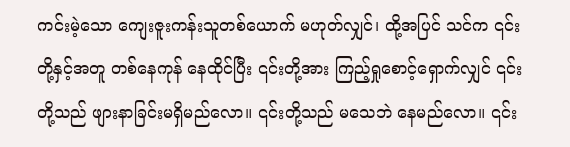ကင်းမဲ့သော ကျေးဇူးကန်းသူတစ်ယောက် မဟုတ်လျှင်၊ ထို့အပြင် သင်က ၎င်းတို့နှင့်အတူ တစ်နေကုန် နေထိုင်ပြီး ၎င်းတို့အား ကြည့်ရှုစောင့်ရှောက်လျှင် ၎င်းတို့သည် ဖျားနာခြင်းမရှိမည်လော။ ၎င်းတို့သည် မသေဘဲ နေမည်လော။ ၎င်း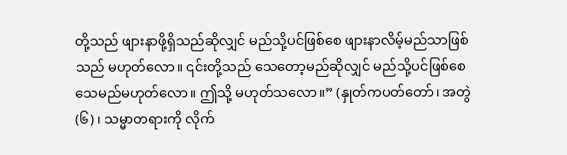တို့သည် ဖျားနာဖို့ရှိသည်ဆိုလျှင် မည်သို့ပင်ဖြစ်စေ ဖျားနာလိမ့်မည်သာဖြစ်သည် မဟုတ်လော။ ၎င်းတို့သည် သေတော့မည်ဆိုလျှင် မည်သို့ပင်ဖြစ်စေ သေမည်မဟုတ်လော။ ဤသို့ မဟုတ်သလော။” (နှုတ်ကပတ်တော်၊ အတွဲ (၆)၊ သမ္မာတရားကို လိုက်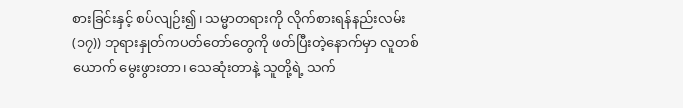စားခြင်းနှင့် စပ်လျဉ်း၍၊ သမ္မာတရားကို လိုက်စားရန်နည်းလမ်း (၁၇)) ဘုရားနှုတ်ကပတ်တော်တွေကို ဖတ်ပြီးတဲ့နောက်မှာ လူတစ်ယောက် မွေးဖွားတာ၊ သေဆုံးတာနဲ့ သူတို့ရဲ့ သက်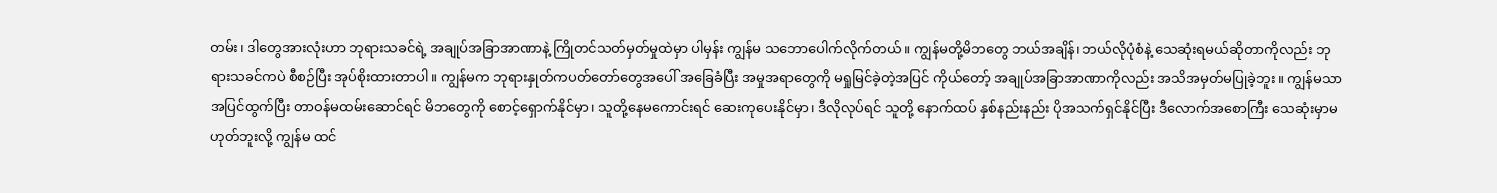တမ်း၊ ဒါတွေအားလုံးဟာ ဘုရားသခင်ရဲ့ အချုပ်အခြာအာဏာနဲ့ ကြိုတင်သတ်မှတ်မှုထဲမှာ ပါမှန်း ကျွန်မ သဘောပေါက်လိုက်တယ်။ ကျွန်မတို့မိဘတွေ ဘယ်အချိန်၊ ဘယ်လိုပုံစံနဲ့ သေဆုံးရမယ်ဆိုတာကိုလည်း ဘုရားသခင်ကပဲ စီစဉ်ပြီး အုပ်စိုးထားတာပါ။ ကျွန်မက ဘုရားနှုတ်ကပတ်တော်တွေအပေါ် အခြေခံပြီး အမှုအရာတွေကို မရှုမြင်ခဲ့တဲ့အပြင် ကိုယ်တော့် အချုပ်အခြာအာဏာကိုလည်း အသိအမှတ်မပြုခဲ့ဘူး။ ကျွန်မသာ အပြင်ထွက်ပြီး တာဝန်မထမ်းဆောင်ရင် မိဘတွေကို စောင့်ရှောက်နိုင်မှာ၊ သူတို့နေမကောင်းရင် ဆေးကုပေးနိုင်မှာ၊ ဒီလိုလုပ်ရင် သူတို့ နောက်ထပ် နှစ်နည်းနည်း ပိုအသက်ရှင်နိုင်ပြီး ဒီလောက်အစောကြီး သေဆုံးမှာမဟုတ်ဘူးလို့ ကျွန်မ ထင်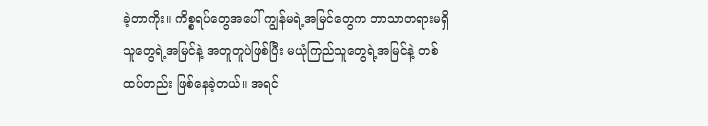ခဲ့တာကိုး။ ကိစ္စရပ်တွေအပေါ် ကျွန်မရဲ့အမြင်တွေက ဘာသာတရားမရှိသူတွေရဲ့အမြင်နဲ့ အတူတူပဲဖြစ်ပြီး မယုံကြည်သူတွေရဲ့အမြင်နဲ့ တစ်ထပ်တည်း ဖြစ်နေခဲ့တယ်။ အရင်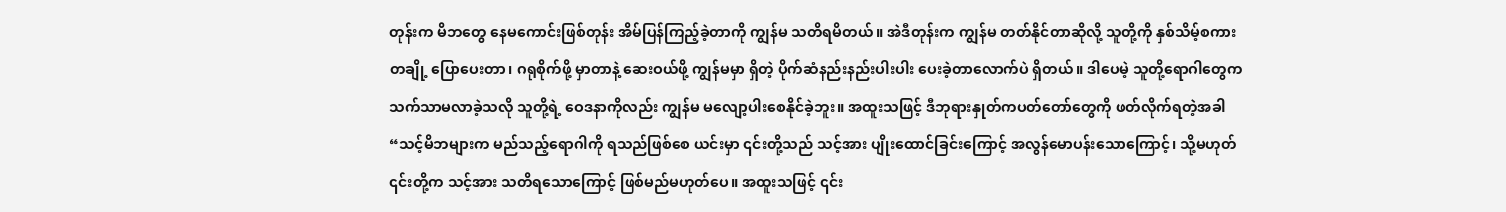တုန်းက မိဘတွေ နေမကောင်းဖြစ်တုန်း အိမ်ပြန်ကြည့်ခဲ့တာကို ကျွန်မ သတိရမိတယ်။ အဲဒီတုန်းက ကျွန်မ တတ်နိုင်တာဆိုလို့ သူတို့ကို နှစ်သိမ့်စကားတချို့ ပြောပေးတာ၊ ဂရုစိုက်ဖို့ မှာတာနဲ့ ဆေးဝယ်ဖို့ ကျွန်မမှာ ရှိတဲ့ ပိုက်ဆံနည်းနည်းပါးပါး ပေးခဲ့တာလောက်ပဲ ရှိတယ်။ ဒါပေမဲ့ သူတို့ရောဂါတွေက သက်သာမလာခဲ့သလို သူတို့ရဲ့ ဝေဒနာကိုလည်း ကျွန်မ မလျော့ပါးစေနိုင်ခဲ့ဘူး။ အထူးသဖြင့် ဒီဘုရားနှုတ်ကပတ်တော်တွေကို ဖတ်လိုက်ရတဲ့အခါ “သင့်မိဘများက မည်သည့်ရောဂါကို ရသည်ဖြစ်စေ ယင်းမှာ ၎င်းတို့သည် သင့်အား ပျိုးထောင်ခြင်းကြောင့် အလွန်မောပန်းသောကြောင့်၊ သို့မဟုတ် ၎င်းတို့က သင့်အား သတိရသောကြောင့် ဖြစ်မည်မဟုတ်ပေ။ အထူးသဖြင့် ၎င်း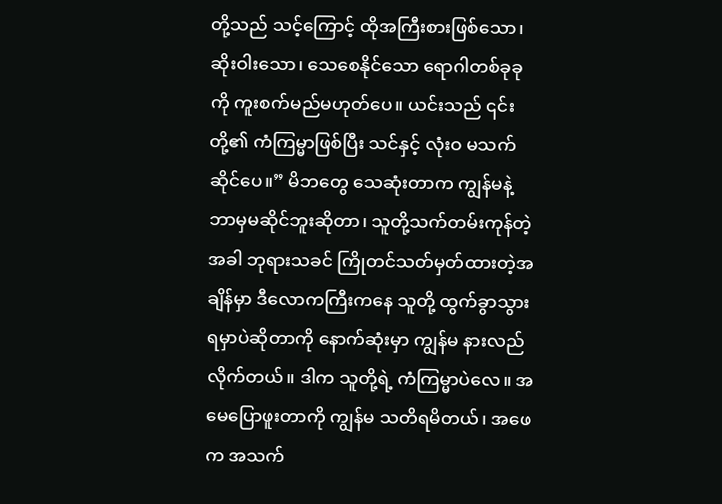တို့သည် သင့်ကြောင့် ထိုအကြီးစားဖြစ်သော၊ ဆိုးဝါးသော၊ သေစေနိုင်သော ရောဂါတစ်ခုခုကို ကူးစက်မည်မဟုတ်ပေ။ ယင်းသည် ၎င်းတို့၏ ကံကြမ္မာဖြစ်ပြီး သင်နှင့် လုံးဝ မသက်ဆိုင်ပေ။” မိဘတွေ သေဆုံးတာက ကျွန်မနဲ့ ဘာမှမဆိုင်ဘူးဆိုတာ၊ သူတို့သက်တမ်းကုန်တဲ့အခါ ဘုရားသခင် ကြိုတင်သတ်မှတ်ထားတဲ့အချိန်မှာ ဒီလောကကြီးကနေ သူတို့ ထွက်ခွာသွားရမှာပဲဆိုတာကို နောက်ဆုံးမှာ ကျွန်မ နားလည်လိုက်တယ်။ ဒါက သူတို့ရဲ့ ကံကြမ္မာပဲလေ။ အမေပြောဖူးတာကို ကျွန်မ သတိရမိတယ်၊ အဖေက အသက်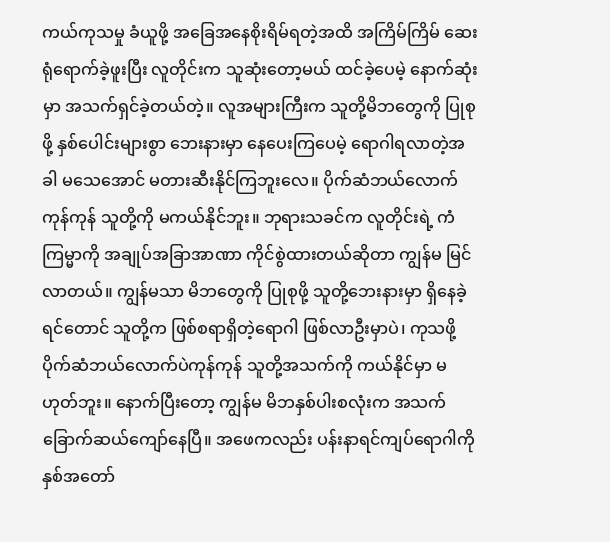ကယ်ကုသမှု ခံယူဖို့ အခြေအနေစိုးရိမ်ရတဲ့အထိ အကြိမ်ကြိမ် ဆေးရုံရောက်ခဲ့ဖူးပြီး လူတိုင်းက သူဆုံးတော့မယ် ထင်ခဲ့ပေမဲ့ နောက်ဆုံးမှာ အသက်ရှင်ခဲ့တယ်တဲ့။ လူအများကြီးက သူတို့မိဘတွေကို ပြုစုဖို့ နှစ်ပေါင်းများစွာ ဘေးနားမှာ နေပေးကြပေမဲ့ ရောဂါရလာတဲ့အခါ မသေအောင် မတားဆီးနိုင်ကြဘူးလေ။ ပိုက်ဆံဘယ်လောက်ကုန်ကုန် သူတို့ကို မကယ်နိုင်ဘူး။ ဘုရားသခင်က လူတိုင်းရဲ့ ကံကြမ္မာကို အချုပ်အခြာအာဏာ ကိုင်စွဲထားတယ်ဆိုတာ ကျွန်မ မြင်လာတယ်။ ကျွန်မသာ မိဘတွေကို ပြုစုဖို့ သူတို့ဘေးနားမှာ ရှိနေခဲ့ရင်တောင် သူတို့က ဖြစ်စရာရှိတဲ့ရောဂါ ဖြစ်လာဦးမှာပဲ၊ ကုသဖို့ ပိုက်ဆံဘယ်လောက်ပဲကုန်ကုန် သူတို့အသက်ကို ကယ်နိုင်မှာ မဟုတ်ဘူး။ နောက်ပြီးတော့ ကျွန်မ မိဘနှစ်ပါးစလုံးက အသက်ခြောက်ဆယ်ကျော်နေပြီ။ အဖေကလည်း ပန်းနာရင်ကျပ်ရောဂါကို နှစ်အတော်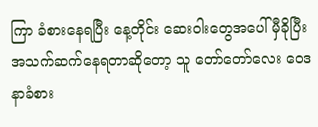ကြာ ခံစားနေရပြီး နေ့တိုင်း ဆေးဝါးတွေအပေါ် မှီခိုပြီး အသက်ဆက်နေရတာဆိုတော့ သူ တော်တော်လေး ဝေဒနာခံစား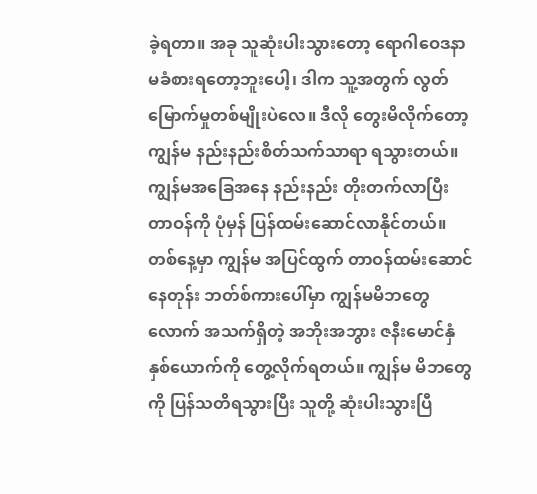ခဲ့ရတာ။ အခု သူဆုံးပါးသွားတော့ ရောဂါဝေဒနာ မခံစားရတော့ဘူးပေါ့၊ ဒါက သူ့အတွက် လွတ်မြောက်မှုတစ်မျိုးပဲလေ။ ဒီလို တွေးမိလိုက်တော့ ကျွန်မ နည်းနည်းစိတ်သက်သာရာ ရသွားတယ်။ ကျွန်မအခြေအနေ နည်းနည်း တိုးတက်လာပြီး တာဝန်ကို ပုံမှန် ပြန်ထမ်းဆောင်လာနိုင်တယ်။
တစ်နေ့မှာ ကျွန်မ အပြင်ထွက် တာဝန်ထမ်းဆောင်နေတုန်း ဘတ်စ်ကားပေါ်မှာ ကျွန်မမိဘတွေလောက် အသက်ရှိတဲ့ အဘိုးအဘွား ဇနီးမောင်နှံနှစ်ယောက်ကို တွေ့လိုက်ရတယ်။ ကျွန်မ မိဘတွေကို ပြန်သတိရသွားပြီး သူတို့ ဆုံးပါးသွားပြီ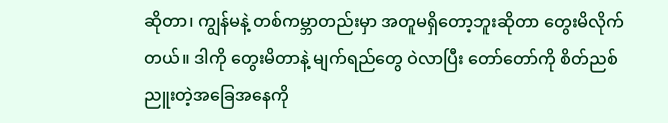ဆိုတာ၊ ကျွန်မနဲ့ တစ်ကမ္ဘာတည်းမှာ အတူမရှိတော့ဘူးဆိုတာ တွေးမိလိုက်တယ်။ ဒါကို တွေးမိတာနဲ့ မျက်ရည်တွေ ဝဲလာပြီး တော်တော်ကို စိတ်ညစ်ညူးတဲ့အခြေအနေကို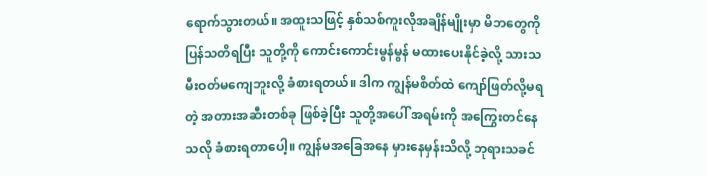ရောက်သွားတယ်။ အထူးသဖြင့် နှစ်သစ်ကူးလိုအချိန်မျိုးမှာ မိဘတွေကို ပြန်သတိရပြီး သူတို့ကို ကောင်းကောင်းမွန်မွန် မထားပေးနိုင်ခဲ့လို့ သားသမီးဝတ်မကျေဘူးလို့ ခံစားရတယ်။ ဒါက ကျွန်မစိတ်ထဲ ကျော်ဖြတ်လို့မရတဲ့ အတားအဆီးတစ်ခု ဖြစ်ခဲ့ပြီး သူတို့အပေါ် အရမ်းကို အကြွေးတင်နေသလို ခံစားရတာပေါ့။ ကျွန်မအခြေအနေ မှားနေမှန်းသိလို့ ဘုရားသခင်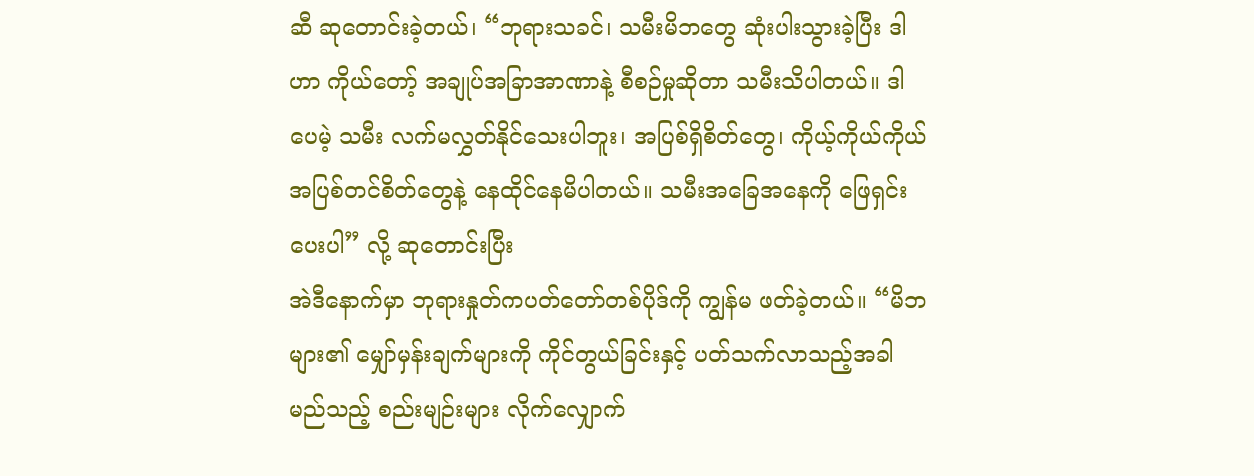ဆီ ဆုတောင်းခဲ့တယ်၊ “ဘုရားသခင်၊ သမီးမိဘတွေ ဆုံးပါးသွားခဲ့ပြီး ဒါဟာ ကိုယ်တော့် အချုပ်အခြာအာဏာနဲ့ စီစဉ်မှုဆိုတာ သမီးသိပါတယ်။ ဒါပေမဲ့ သမီး လက်မလွှတ်နိုင်သေးပါဘူး၊ အပြစ်ရှိစိတ်တွေ၊ ကိုယ့်ကိုယ်ကိုယ် အပြစ်တင်စိတ်တွေနဲ့ နေထိုင်နေမိပါတယ်။ သမီးအခြေအနေကို ဖြေရှင်းပေးပါ” လို့ ဆုတောင်းပြီး
အဲဒီနောက်မှာ ဘုရားနှုတ်ကပတ်တော်တစ်ပိုဒ်ကို ကျွန်မ ဖတ်ခဲ့တယ်။ “မိဘများ၏ မျှော်မှန်းချက်များကို ကိုင်တွယ်ခြင်းနှင့် ပတ်သက်လာသည့်အခါ မည်သည့် စည်းမျဉ်းများ လိုက်လျှောက်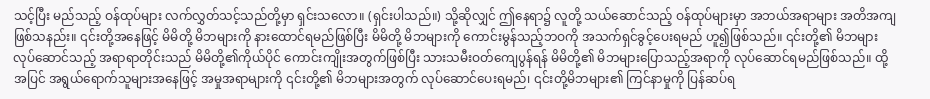သင့်ပြီး မည်သည့် ဝန်ထုပ်များ လက်လွှတ်သင့်သည်တို့မှာ ရှင်းသလော။ (ရှင်းပါသည်။) သို့ဆိုလျှင် ဤနေရာ၌ လူတို့ သယ်ဆောင်သည့် ဝန်ထုပ်များမှာ အဘယ်အရာများ အတိအကျဖြစ်သနည်း။ ၎င်းတို့အနေဖြင့် မိမိတို့ မိဘများကို နားထောင်ရမည်ဖြစ်ပြီး မိမိတို့ မိဘများကို ကောင်းမွန်သည့်ဘဝကို အသက်ရှင်ခွင့်ပေးရမည် ဟူ၍ဖြစ်သည်။ ၎င်းတို့၏ မိဘများ လုပ်ဆောင်သည့် အရာရာတိုင်းသည် မိမိတို့၏ကိုယ်ပိုင် ကောင်းကျိုးအတွက်ဖြစ်ပြီး သားသမီးဝတ်ကျေပွန်ရန် မိမိတို့၏ မိဘများပြောသည့်အရာကို လုပ်ဆောင်ရမည်ဖြစ်သည်။ ထို့အပြင် အရွယ်ရောက်သူများအနေဖြင့် အမှုအရာများကို ၎င်းတို့၏ မိဘများအတွက် လုပ်ဆောင်ပေးရမည်၊ ၎င်းတို့မိဘများ၏ ကြင်နာမှုကို ပြန်ဆပ်ရ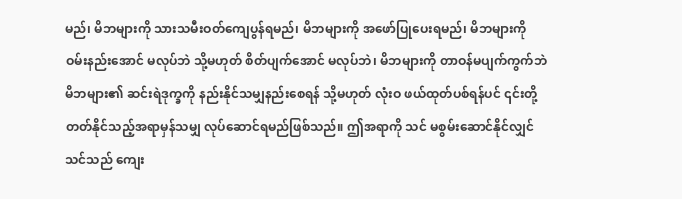မည်၊ မိဘများကို သားသမီးဝတ်ကျေပွန်ရမည်၊ မိဘများကို အဖော်ပြုပေးရမည်၊ မိဘများကို ဝမ်းနည်းအောင် မလုပ်ဘဲ သို့မဟုတ် စိတ်ပျက်အောင် မလုပ်ဘဲ၊ မိဘများကို တာဝန်မပျက်ကွက်ဘဲ မိဘများ၏ ဆင်းရဲဒုက္ခကို နည်းနိုင်သမျှနည်းစေရန် သို့မဟုတ် လုံးဝ ဖယ်ထုတ်ပစ်ရန်ပင် ၎င်းတို့ တတ်နိုင်သည့်အရာမှန်သမျှ လုပ်ဆောင်ရမည်ဖြစ်သည်။ ဤအရာကို သင် မစွမ်းဆောင်နိုင်လျှင် သင်သည် ကျေး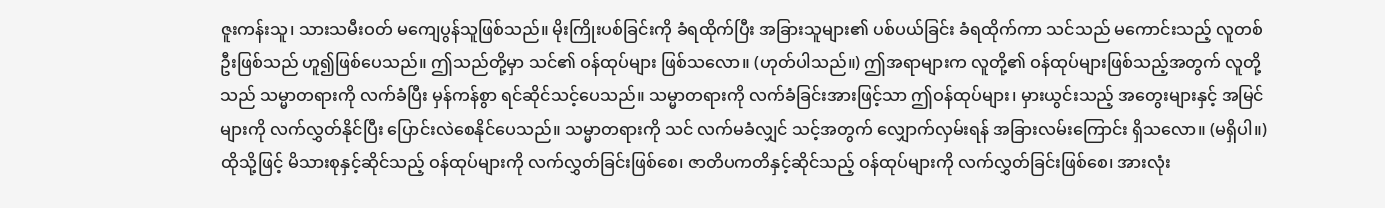ဇူးကန်းသူ၊ သားသမီးဝတ် မကျေပွန်သူဖြစ်သည်။ မိုးကြိုးပစ်ခြင်းကို ခံရထိုက်ပြီး အခြားသူများ၏ ပစ်ပယ်ခြင်း ခံရထိုက်ကာ သင်သည် မကောင်းသည့် လူတစ်ဦးဖြစ်သည် ဟူ၍ဖြစ်ပေသည်။ ဤသည်တို့မှာ သင်၏ ဝန်ထုပ်များ ဖြစ်သလော။ (ဟုတ်ပါသည်။) ဤအရာများက လူတို့၏ ဝန်ထုပ်များဖြစ်သည့်အတွက် လူတို့သည် သမ္မာတရားကို လက်ခံပြီး မှန်ကန်စွာ ရင်ဆိုင်သင့်ပေသည်။ သမ္မာတရားကို လက်ခံခြင်းအားဖြင့်သာ ဤဝန်ထုပ်များ၊ မှားယွင်းသည့် အတွေးများနှင့် အမြင်များကို လက်လွှတ်နိုင်ပြီး ပြောင်းလဲစေနိုင်ပေသည်။ သမ္မာတရားကို သင် လက်မခံလျှင် သင့်အတွက် လျှောက်လှမ်းရန် အခြားလမ်းကြောင်း ရှိသလော။ (မရှိပါ။) ထိုသို့ဖြင့် မိသားစုနှင့်ဆိုင်သည့် ဝန်ထုပ်များကို လက်လွှတ်ခြင်းဖြစ်စေ၊ ဇာတိပကတိနှင့်ဆိုင်သည့် ဝန်ထုပ်များကို လက်လွှတ်ခြင်းဖြစ်စေ၊ အားလုံး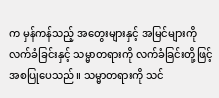က မှန်ကန်သည့် အတွေးများနှင့် အမြင်များကို လက်ခံခြင်းနှင့် သမ္မာတရားကို လက်ခံခြင်းတို့ဖြင့် အစပြုပေသည်။ သမ္မာတရားကို သင်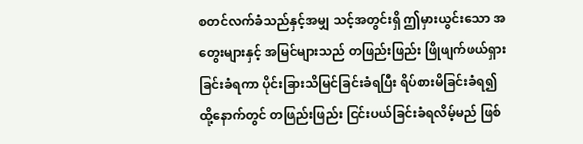စတင်လက်ခံသည်နှင့်အမျှ သင့်အတွင်းရှိ ဤမှားယွင်းသော အတွေးများနှင့် အမြင်များသည် တဖြည်းဖြည်း ဖြိုဖျက်ဖယ်ရှားခြင်းခံရကာ ပိုင်းခြားသိမြင်ခြင်းခံရပြီး ရိပ်စားမိခြင်းခံရ၍ ထို့နောက်တွင် တဖြည်းဖြည်း ငြင်းပယ်ခြင်းခံရလိမ့်မည် ဖြစ်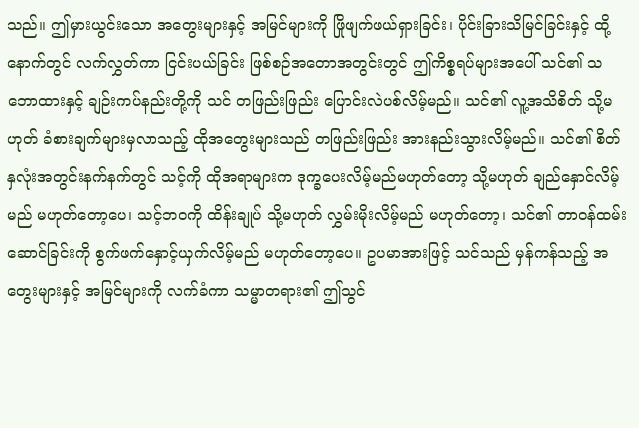သည်။ ဤမှားယွင်းသော အတွေးများနှင့် အမြင်များကို ဖြိုဖျက်ဖယ်ရှားခြင်း၊ ပိုင်းခြားသိမြင်ခြင်းနှင့် ထို့နောက်တွင် လက်လွှတ်ကာ ငြင်းပယ်ခြင်း ဖြစ်စဉ်အတောအတွင်းတွင် ဤကိစ္စရပ်များအပေါ် သင်၏ သဘောထားနှင့် ချဉ်းကပ်နည်းတို့ကို သင် တဖြည်းဖြည်း ပြောင်းလဲပစ်လိမ့်မည်။ သင်၏ လူ့အသိစိတ် သို့မဟုတ် ခံစားချက်များမှလာသည့် ထိုအတွေးများသည် တဖြည်းဖြည်း အားနည်းသွားလိမ့်မည်။ သင်၏ စိတ်နှလုံးအတွင်းနက်နက်တွင် သင့်ကို ထိုအရာများက ဒုက္ခပေးလိမ့်မည်မဟုတ်တော့ သို့မဟုတ် ချည်နှောင်လိမ့်မည် မဟုတ်တော့ပေ၊ သင့်ဘဝကို ထိန်းချုပ် သို့မဟုတ် လွှမ်းမိုးလိမ့်မည် မဟုတ်တော့၊ သင်၏ တာဝန်ထမ်းဆောင်ခြင်းကို စွက်ဖက်နှောင့်ယှက်လိမ့်မည် မဟုတ်တော့ပေ။ ဥပမာအားဖြင့် သင်သည် မှန်ကန်သည့် အတွေးများနှင့် အမြင်များကို လက်ခံကာ သမ္မာတရား၏ ဤသွင်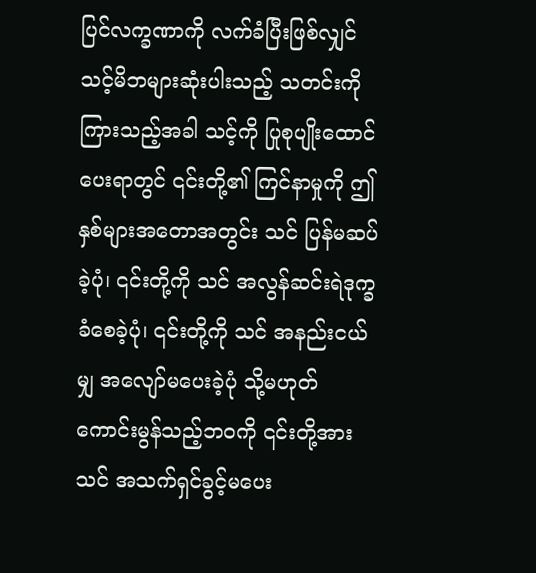ပြင်လက္ခဏာကို လက်ခံပြီးဖြစ်လျှင် သင့်မိဘများဆုံးပါးသည့် သတင်းကို ကြားသည့်အခါ သင့်ကို ပြုစုပျိုးထောင်ပေးရာတွင် ၎င်းတို့၏ ကြင်နာမှုကို ဤနှစ်များအတောအတွင်း သင် ပြန်မဆပ်ခဲ့ပုံ၊ ၎င်းတို့ကို သင် အလွန်ဆင်းရဲဒုက္ခခံစေခဲ့ပုံ၊ ၎င်းတို့ကို သင် အနည်းငယ်မျှ အလျော်မပေးခဲ့ပုံ သို့မဟုတ် ကောင်းမွန်သည့်ဘဝကို ၎င်းတို့အား သင် အသက်ရှင်ခွင့်မပေး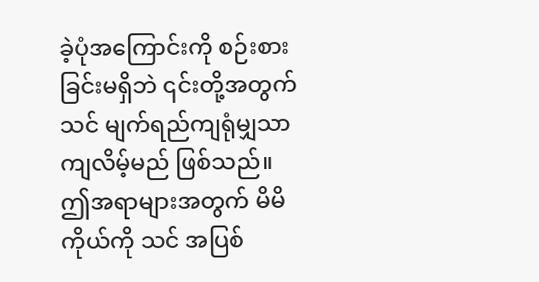ခဲ့ပုံအကြောင်းကို စဉ်းစားခြင်းမရှိဘဲ ၎င်းတို့အတွက် သင် မျက်ရည်ကျရုံမျှသာ ကျလိမ့်မည် ဖြစ်သည်။ ဤအရာများအတွက် မိမိကိုယ်ကို သင် အပြစ်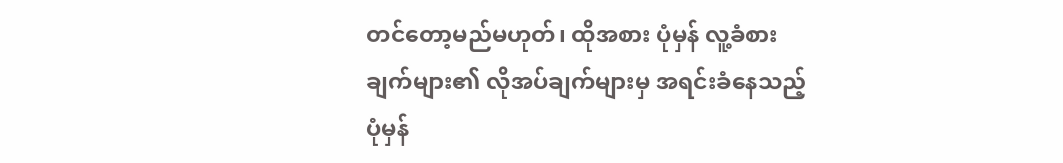တင်တော့မည်မဟုတ်၊ ထိုအစား ပုံမှန် လူ့ခံစားချက်များ၏ လိုအပ်ချက်များမှ အရင်းခံနေသည့် ပုံမှန်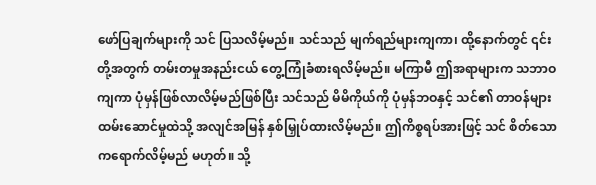ဖော်ပြချက်များကို သင် ပြသလိမ့်မည်။ သင်သည် မျက်ရည်များကျကာ၊ ထို့နောက်တွင် ၎င်းတို့အတွက် တမ်းတမှုအနည်းငယ် တွေ့ကြုံခံစားရလိမ့်မည်။ မကြာမီ ဤအရာများက သဘာဝကျကာ ပုံမှန်ဖြစ်လာလိမ့်မည်ဖြစ်ပြီး သင်သည် မိမိကိုယ်ကို ပုံမှန်ဘဝနှင့် သင်၏ တာဝန်များ ထမ်းဆောင်မှုထဲသို့ အလျင်အမြန် နှစ်မြှုပ်ထားလိမ့်မည်။ ဤကိစ္စရပ်အားဖြင့် သင် စိတ်သောကရောက်လိမ့်မည် မဟုတ်။ သို့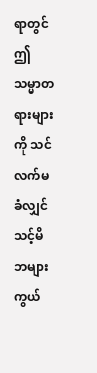ရာတွင် ဤသမ္မာတရားများကို သင် လက်မခံလျှင် သင့်မိဘများ ကွယ်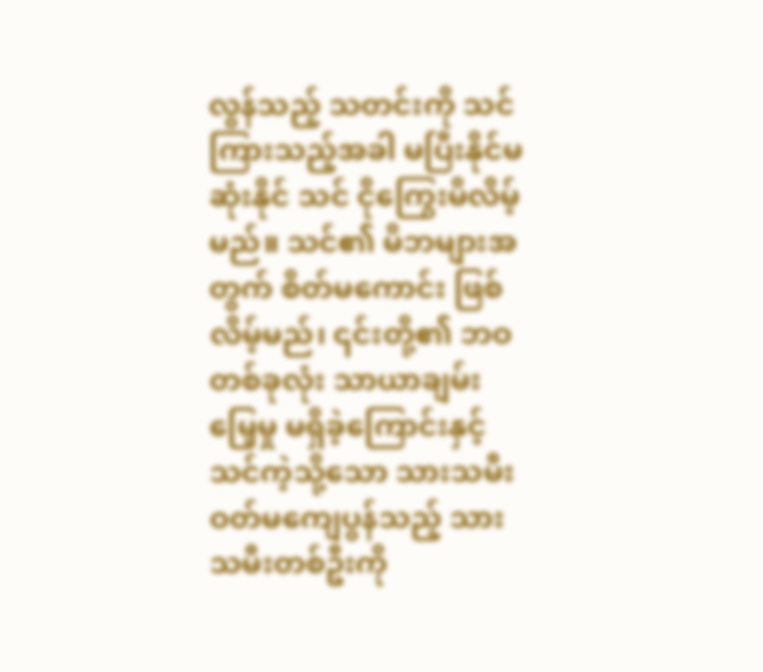လွန်သည့် သတင်းကို သင် ကြားသည့်အခါ မပြီးနိုင်မဆုံးနိုင် သင် ငိုကြွေးမိလိမ့်မည်။ သင်၏ မိဘများအတွက် စိတ်မကောင်း ဖြစ်လိမ့်မည်၊ ၎င်းတို့၏ ဘဝတစ်ခုလုံး သာယာချမ်းမြေ့မှု မရှိခဲ့ကြောင်းနှင့် သင်ကဲ့သို့သော သားသမီးဝတ်မကျေပွန်သည့် သားသမီးတစ်ဦးကို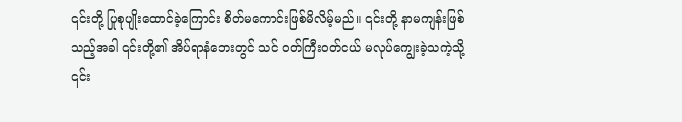၎င်းတို့ ပြုစုပျိုးထောင်ခဲ့ကြောင်း စိတ်မကောင်းဖြစ်မိလိမ့်မည်။ ၎င်းတို့ နာမကျန်းဖြစ်သည့်အခါ ၎င်းတို့၏ အိပ်ရာနံဘေးတွင် သင် ဝတ်ကြီးဝတ်ငယ် မလုပ်ကျွေးခဲ့သကဲ့သို့ ၎င်း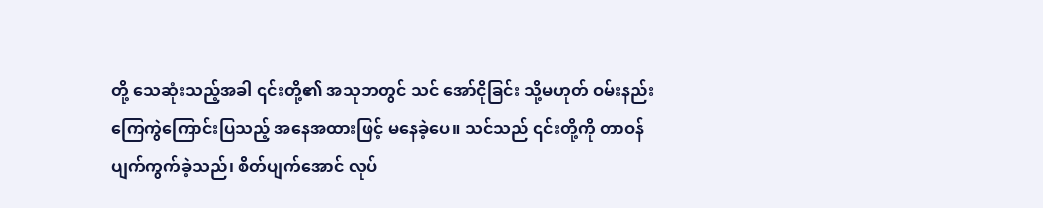တို့ သေဆုံးသည့်အခါ ၎င်းတို့၏ အသုဘတွင် သင် အော်ငိုခြင်း သို့မဟုတ် ဝမ်းနည်းကြေကွဲကြောင်းပြသည့် အနေအထားဖြင့် မနေခဲ့ပေ။ သင်သည် ၎င်းတို့ကို တာဝန်ပျက်ကွက်ခဲ့သည်၊ စိတ်ပျက်အောင် လုပ်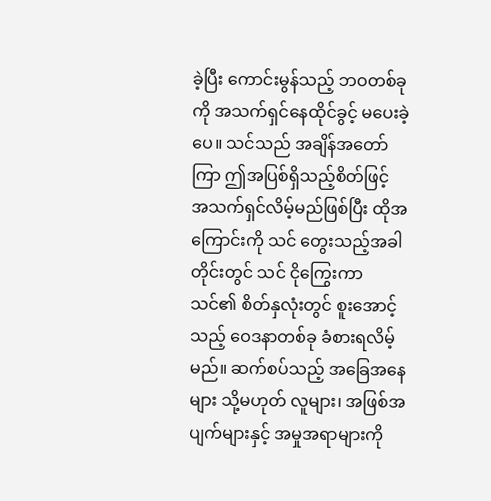ခဲ့ပြီး ကောင်းမွန်သည့် ဘဝတစ်ခုကို အသက်ရှင်နေထိုင်ခွင့် မပေးခဲ့ပေ။ သင်သည် အချိန်အတော်ကြာ ဤအပြစ်ရှိသည့်စိတ်ဖြင့် အသက်ရှင်လိမ့်မည်ဖြစ်ပြီး ထိုအကြောင်းကို သင် တွေးသည့်အခါတိုင်းတွင် သင် ငိုကြွေးကာ သင်၏ စိတ်နှလုံးတွင် စူးအောင့်သည့် ဝေဒနာတစ်ခု ခံစားရလိမ့်မည်။ ဆက်စပ်သည့် အခြေအနေများ သို့မဟုတ် လူများ၊ အဖြစ်အပျက်များနှင့် အမှုအရာများကို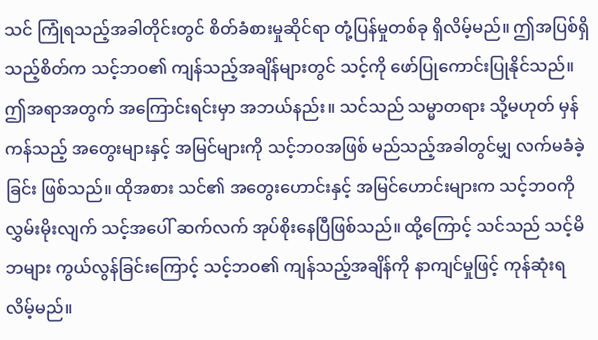သင် ကြုံရသည့်အခါတိုင်းတွင် စိတ်ခံစားမှုဆိုင်ရာ တုံ့ပြန်မှုတစ်ခု ရှိလိမ့်မည်။ ဤအပြစ်ရှိသည့်စိတ်က သင့်ဘဝ၏ ကျန်သည့်အချိန်များတွင် သင့်ကို ဖော်ပြုကောင်းပြုနိုင်သည်။ ဤအရာအတွက် အကြောင်းရင်းမှာ အဘယ်နည်း။ သင်သည် သမ္မာတရား သို့မဟုတ် မှန်ကန်သည့် အတွေးများနှင့် အမြင်များကို သင့်ဘဝအဖြစ် မည်သည့်အခါတွင်မျှ လက်မခံခဲ့ခြင်း ဖြစ်သည်။ ထိုအစား သင်၏ အတွေးဟောင်းနှင့် အမြင်ဟောင်းများက သင့်ဘဝကို လွှမ်းမိုးလျက် သင့်အပေါ် ဆက်လက် အုပ်စိုးနေပြီဖြစ်သည်။ ထို့ကြောင့် သင်သည် သင့်မိဘများ ကွယ်လွန်ခြင်းကြောင့် သင့်ဘဝ၏ ကျန်သည့်အချိန်ကို နာကျင်မှုဖြင့် ကုန်ဆုံးရလိမ့်မည်။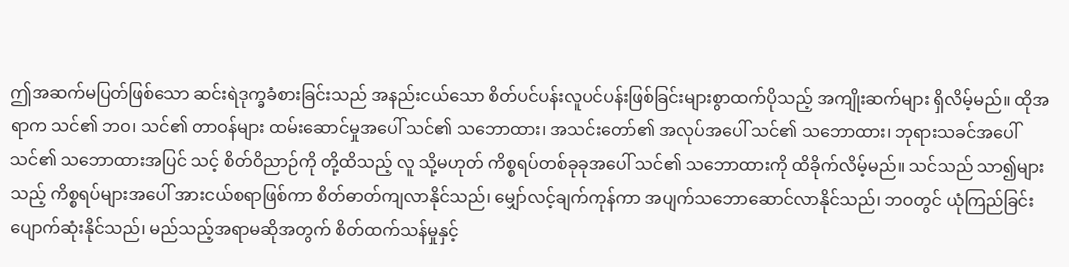ဤအဆက်မပြတ်ဖြစ်သော ဆင်းရဲဒုက္ခခံစားခြင်းသည် အနည်းငယ်သော စိတ်ပင်ပန်းလူပင်ပန်းဖြစ်ခြင်းများစွာထက်ပိုသည့် အကျိုးဆက်များ ရှိလိမ့်မည်။ ထိုအရာက သင်၏ ဘဝ၊ သင်၏ တာဝန်များ ထမ်းဆောင်မှုအပေါ် သင်၏ သဘောထား၊ အသင်းတော်၏ အလုပ်အပေါ် သင်၏ သဘောထား၊ ဘုရားသခင်အပေါ် သင်၏ သဘောထားအပြင် သင့် စိတ်ဝိညာဉ်ကို တို့ထိသည့် လူ သို့မဟုတ် ကိစ္စရပ်တစ်ခုခုအပေါ် သင်၏ သဘောထားကို ထိခိုက်လိမ့်မည်။ သင်သည် သာ၍များသည့် ကိစ္စရပ်များအပေါ် အားငယ်စရာဖြစ်ကာ စိတ်ဓာတ်ကျလာနိုင်သည်၊ မျှော်လင့်ချက်ကုန်ကာ အပျက်သဘောဆောင်လာနိုင်သည်၊ ဘဝတွင် ယုံကြည်ခြင်း ပျောက်ဆုံးနိုင်သည်၊ မည်သည့်အရာမဆိုအတွက် စိတ်ထက်သန်မှုနှင့်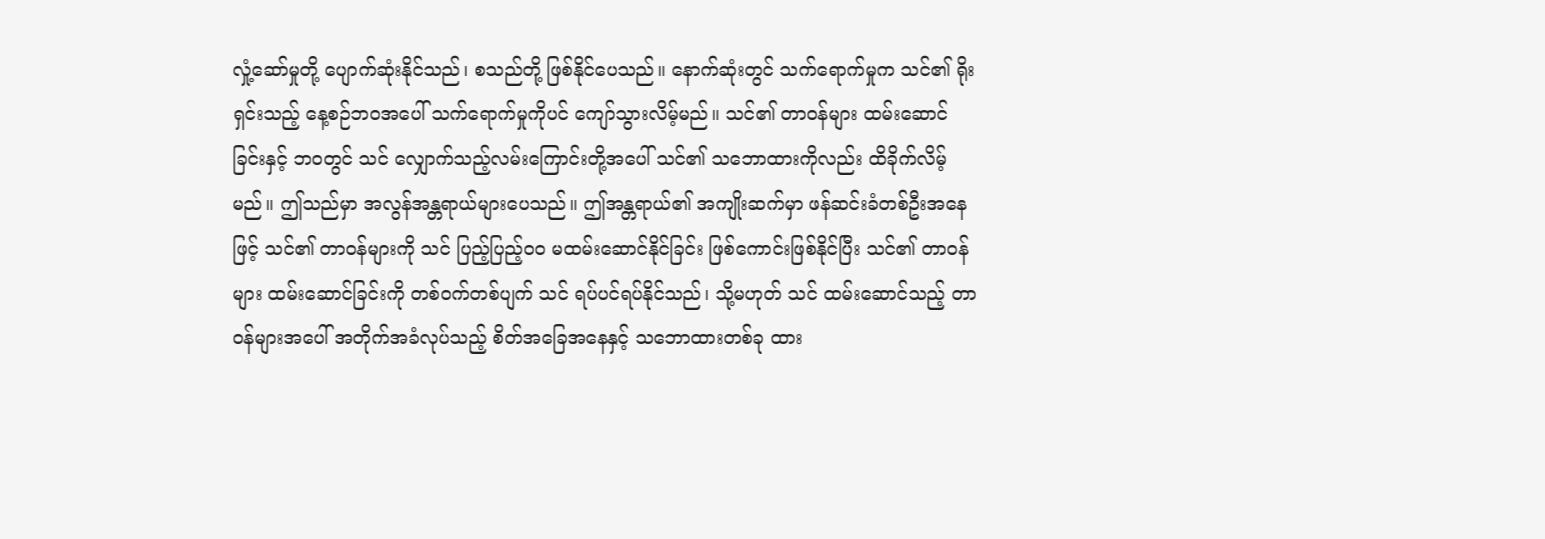လှုံ့ဆော်မှုတို့ ပျောက်ဆုံးနိုင်သည်၊ စသည်တို့ ဖြစ်နိုင်ပေသည်။ နောက်ဆုံးတွင် သက်ရောက်မှုက သင်၏ ရိုးရှင်းသည့် နေ့စဉ်ဘဝအပေါ် သက်ရောက်မှုကိုပင် ကျော်သွားလိမ့်မည်။ သင်၏ တာဝန်များ ထမ်းဆောင်ခြင်းနှင့် ဘဝတွင် သင် လျှောက်သည့်လမ်းကြောင်းတို့အပေါ် သင်၏ သဘောထားကိုလည်း ထိခိုက်လိမ့်မည်။ ဤသည်မှာ အလွန်အန္တရာယ်များပေသည်။ ဤအန္တရာယ်၏ အကျိုးဆက်မှာ ဖန်ဆင်းခံတစ်ဦးအနေဖြင့် သင်၏ တာဝန်များကို သင် ပြည့်ပြည့်ဝဝ မထမ်းဆောင်နိုင်ခြင်း ဖြစ်ကောင်းဖြစ်နိုင်ပြီး သင်၏ တာဝန်များ ထမ်းဆောင်ခြင်းကို တစ်ဝက်တစ်ပျက် သင် ရပ်ပင်ရပ်နိုင်သည်၊ သို့မဟုတ် သင် ထမ်းဆောင်သည့် တာဝန်များအပေါ် အတိုက်အခံလုပ်သည့် စိတ်အခြေအနေနှင့် သဘောထားတစ်ခု ထား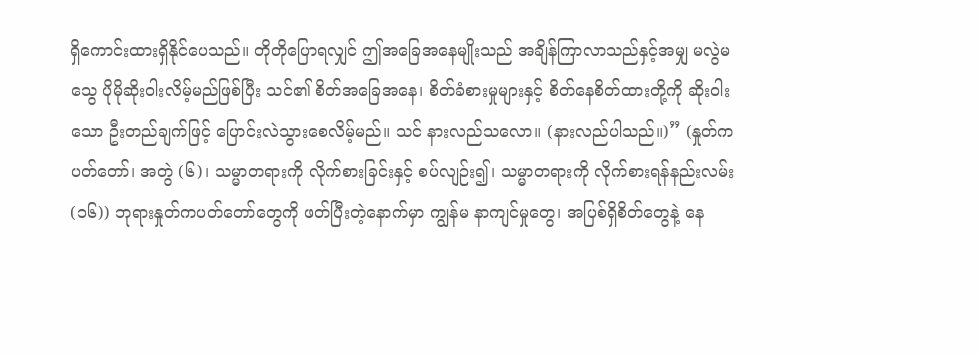ရှိကောင်းထားရှိနိုင်ပေသည်။ တိုတိုပြောရလျှင် ဤအခြေအနေမျိုးသည် အချိန်ကြာလာသည်နှင့်အမျှ မလွဲမသွေ ပိုမိုဆိုးဝါးလိမ့်မည်ဖြစ်ပြီး သင်၏ စိတ်အခြေအနေ၊ စိတ်ခံစားမှုများနှင့် စိတ်နေစိတ်ထားတို့ကို ဆိုးဝါးသော ဦးတည်ချက်ဖြင့် ပြောင်းလဲသွားစေလိမ့်မည်။ သင် နားလည်သလော။ (နားလည်ပါသည်။)” (နှုတ်ကပတ်တော်၊ အတွဲ (၆)၊ သမ္မာတရားကို လိုက်စားခြင်းနှင့် စပ်လျဉ်း၍၊ သမ္မာတရားကို လိုက်စားရန်နည်းလမ်း (၁၆)) ဘုရားနှုတ်ကပတ်တော်တွေကို ဖတ်ပြီးတဲ့နောက်မှာ ကျွန်မ နာကျင်မှုတွေ၊ အပြစ်ရှိစိတ်တွေနဲ့ နေ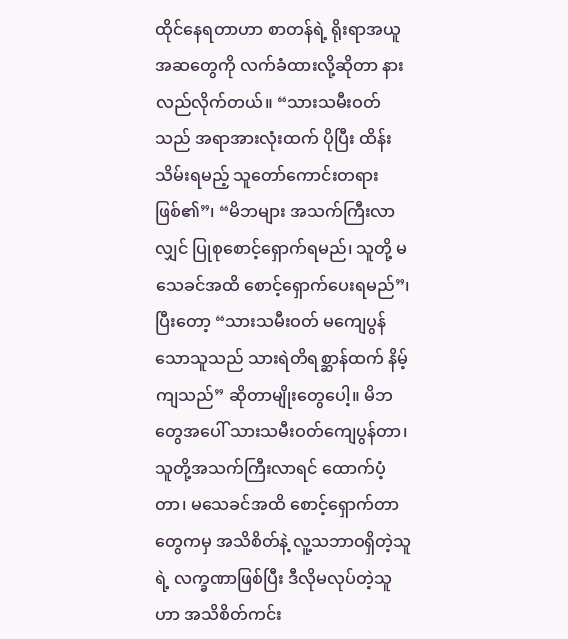ထိုင်နေရတာဟာ စာတန်ရဲ့ ရိုးရာအယူအဆတွေကို လက်ခံထားလို့ဆိုတာ နားလည်လိုက်တယ်။ “သားသမီးဝတ်သည် အရာအားလုံးထက် ပိုပြီး ထိန်းသိမ်းရမည့် သူတော်ကောင်းတရား ဖြစ်၏”၊ “မိဘများ အသက်ကြီးလာလျှင် ပြုစုစောင့်ရှောက်ရမည်၊ သူတို့ မသေခင်အထိ စောင့်ရှောက်ပေးရမည်”၊ ပြီးတော့ “သားသမီးဝတ် မကျေပွန်သောသူသည် သားရဲတိရစ္ဆာန်ထက် နိမ့်ကျသည်” ဆိုတာမျိုးတွေပေါ့။ မိဘတွေအပေါ် သားသမီးဝတ်ကျေပွန်တာ၊ သူတို့အသက်ကြီးလာရင် ထောက်ပံ့တာ၊ မသေခင်အထိ စောင့်ရှောက်တာတွေကမှ အသိစိတ်နဲ့ လူ့သဘာဝရှိတဲ့သူရဲ့ လက္ခဏာဖြစ်ပြီး ဒီလိုမလုပ်တဲ့သူဟာ အသိစိတ်ကင်း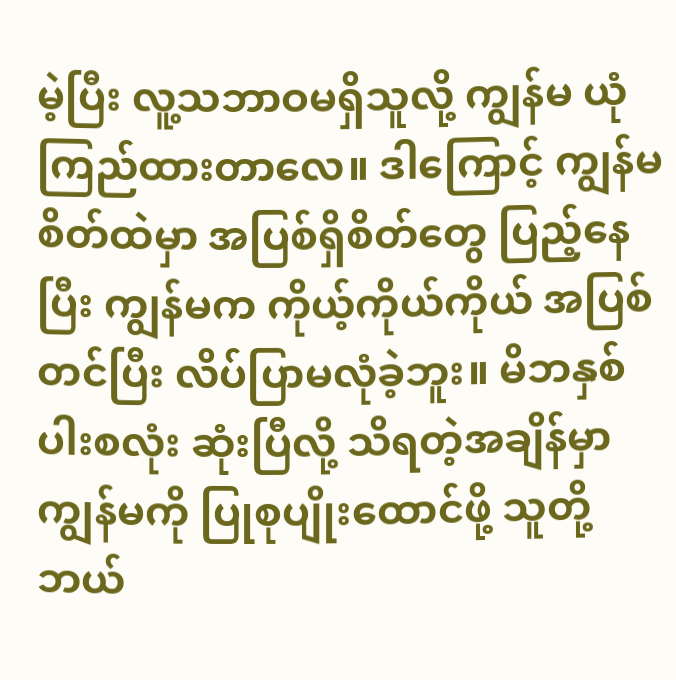မဲ့ပြီး လူ့သဘာဝမရှိသူလို့ ကျွန်မ ယုံကြည်ထားတာလေ။ ဒါကြောင့် ကျွန်မစိတ်ထဲမှာ အပြစ်ရှိစိတ်တွေ ပြည့်နေပြီး ကျွန်မက ကိုယ့်ကိုယ်ကိုယ် အပြစ်တင်ပြီး လိပ်ပြာမလုံခဲ့ဘူး။ မိဘနှစ်ပါးစလုံး ဆုံးပြီလို့ သိရတဲ့အချိန်မှာ ကျွန်မကို ပြုစုပျိုးထောင်ဖို့ သူတို့ ဘယ်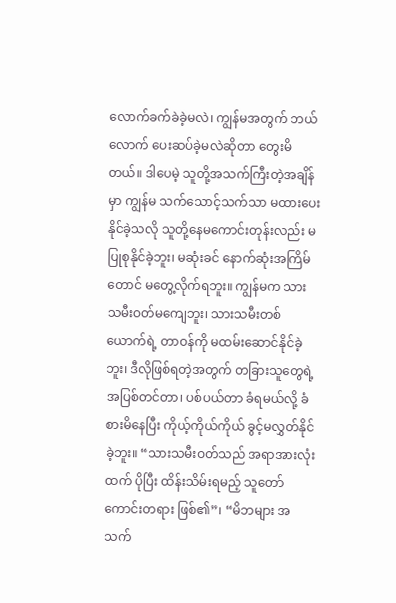လောက်ခက်ခဲခဲ့မလဲ၊ ကျွန်မအတွက် ဘယ်လောက် ပေးဆပ်ခဲ့မလဲဆိုတာ တွေးမိတယ်။ ဒါပေမဲ့ သူတို့အသက်ကြီးတဲ့အချိန်မှာ ကျွန်မ သက်သောင့်သက်သာ မထားပေးနိုင်ခဲ့သလို သူတို့နေမကောင်းတုန်းလည်း မပြုစုနိုင်ခဲ့ဘူး၊ မဆုံးခင် နောက်ဆုံးအကြိမ်တောင် မတွေ့လိုက်ရဘူး။ ကျွန်မက သားသမီးဝတ်မကျေဘူး၊ သားသမီးတစ်ယောက်ရဲ့ တာဝန်ကို မထမ်းဆောင်နိုင်ခဲ့ဘူး၊ ဒီလိုဖြစ်ရတဲ့အတွက် တခြားသူတွေရဲ့ အပြစ်တင်တာ၊ ပစ်ပယ်တာ ခံရမယ်လို့ ခံစားမိနေပြီး ကိုယ့်ကိုယ်ကိုယ် ခွင့်မလွှတ်နိုင်ခဲ့ဘူး။ “သားသမီးဝတ်သည် အရာအားလုံးထက် ပိုပြီး ထိန်းသိမ်းရမည့် သူတော်ကောင်းတရား ဖြစ်၏”၊ “မိဘများ အသက်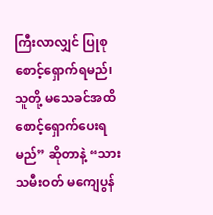ကြီးလာလျှင် ပြုစုစောင့်ရှောက်ရမည်၊ သူတို့ မသေခင်အထိ စောင့်ရှောက်ပေးရမည်” ဆိုတာနဲ့ “သားသမီးဝတ် မကျေပွန်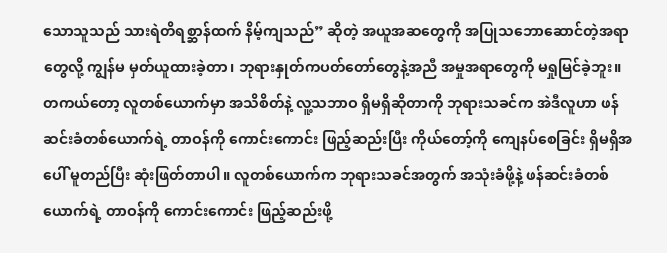သောသူသည် သားရဲတိရစ္ဆာန်ထက် နိမ့်ကျသည်” ဆိုတဲ့ အယူအဆတွေကို အပြုသဘောဆောင်တဲ့အရာတွေလို့ ကျွန်မ မှတ်ယူထားခဲ့တာ၊ ဘုရားနှုတ်ကပတ်တော်တွေနဲ့အညီ အမှုအရာတွေကို မရှုမြင်ခဲ့ဘူး။ တကယ်တော့ လူတစ်ယောက်မှာ အသိစိတ်နဲ့ လူ့သဘာဝ ရှိမရှိဆိုတာကို ဘုရားသခင်က အဲဒီလူဟာ ဖန်ဆင်းခံတစ်ယောက်ရဲ့ တာဝန်ကို ကောင်းကောင်း ဖြည့်ဆည်းပြီး ကိုယ်တော့်ကို ကျေနပ်စေခြင်း ရှိမရှိအပေါ် မူတည်ပြီး ဆုံးဖြတ်တာပါ။ လူတစ်ယောက်က ဘုရားသခင်အတွက် အသုံးခံဖို့နဲ့ ဖန်ဆင်းခံတစ်ယောက်ရဲ့ တာဝန်ကို ကောင်းကောင်း ဖြည့်ဆည်းဖို့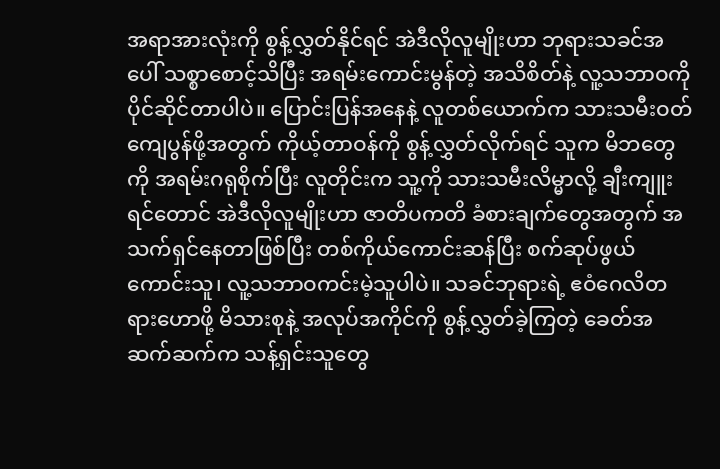အရာအားလုံးကို စွန့်လွှတ်နိုင်ရင် အဲဒီလိုလူမျိုးဟာ ဘုရားသခင်အပေါ် သစ္စာစောင့်သိပြီး အရမ်းကောင်းမွန်တဲ့ အသိစိတ်နဲ့ လူ့သဘာဝကို ပိုင်ဆိုင်တာပါပဲ။ ပြောင်းပြန်အနေနဲ့ လူတစ်ယောက်က သားသမီးဝတ်ကျေပွန်ဖို့အတွက် ကိုယ့်တာဝန်ကို စွန့်လွှတ်လိုက်ရင် သူက မိဘတွေကို အရမ်းဂရုစိုက်ပြီး လူတိုင်းက သူ့ကို သားသမီးလိမ္မာလို့ ချီးကျူးရင်တောင် အဲဒီလိုလူမျိုးဟာ ဇာတိပကတိ ခံစားချက်တွေအတွက် အသက်ရှင်နေတာဖြစ်ပြီး တစ်ကိုယ်ကောင်းဆန်ပြီး စက်ဆုပ်ဖွယ်ကောင်းသူ၊ လူ့သဘာဝကင်းမဲ့သူပါပဲ။ သခင်ဘုရားရဲ့ ဧဝံဂေလိတရားဟောဖို့ မိသားစုနဲ့ အလုပ်အကိုင်ကို စွန့်လွှတ်ခဲ့ကြတဲ့ ခေတ်အဆက်ဆက်က သန့်ရှင်းသူတွေ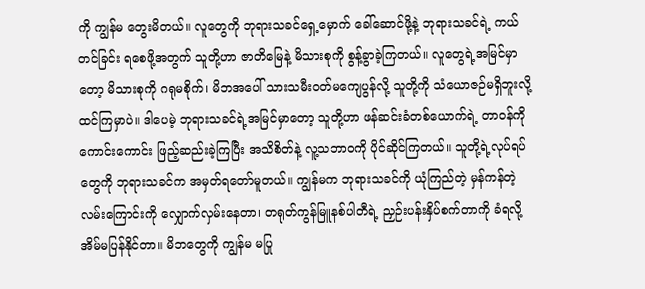ကို ကျွန်မ တွေးမိတယ်။ လူတွေကို ဘုရားသခင်ရှေ့မှောက် ခေါ်ဆောင်ဖို့နဲ့ ဘုရားသခင်ရဲ့ ကယ်တင်ခြင်း ရစေဖို့အတွက် သူတို့ဟာ ဇာတိမြေနဲ့ မိသားစုကို စွန့်ခွာခဲ့ကြတယ်။ လူတွေရဲ့အမြင်မှာတော့ မိသားစုကို ဂရုမစိုက်၊ မိဘအပေါ် သားသမီးဝတ်မကျေပွန်လို့ သူတို့ကို သံယောဇဉ်မရှိဘူးလို့ ထင်ကြမှာပဲ။ ဒါပေမဲ့ ဘုရားသခင်ရဲ့အမြင်မှာတော့ သူတို့ဟာ ဖန်ဆင်းခံတစ်ယောက်ရဲ့ တာဝန်ကို ကောင်းကောင်း ဖြည့်ဆည်းခဲ့ကြပြီး အသိစိတ်နဲ့ လူ့သဘာဝကို ပိုင်ဆိုင်ကြတယ်။ သူတို့ရဲ့လုပ်ရပ်တွေကို ဘုရားသခင်က အမှတ်ရတော်မူတယ်။ ကျွန်မက ဘုရားသခင်ကို ယုံကြည်တဲ့ မှန်ကန်တဲ့လမ်းကြောင်းကို လျှောက်လှမ်းနေတာ၊ တရုတ်ကွန်မြူနစ်ပါတီရဲ့ ညှဉ်းပန်းနှိပ်စက်တာကို ခံရလို့ အိမ်မပြန်နိုင်တာ။ မိဘတွေကို ကျွန်မ မပြု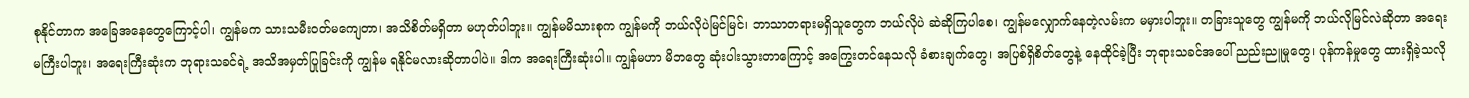စုနိုင်တာက အခြေအနေတွေကြောင့်ပါ၊ ကျွန်မက သားသမီးဝတ်မကျေတာ၊ အသိစိတ်မရှိတာ မဟုတ်ပါဘူး။ ကျွန်မမိသားစုက ကျွန်မကို ဘယ်လိုပဲမြင်မြင်၊ ဘာသာတရားမရှိသူတွေက ဘယ်လိုပဲ ဆဲဆိုကြပါစေ၊ ကျွန်မလျှောက်နေတဲ့လမ်းက မမှားပါဘူး။ တခြားသူတွေ ကျွန်မကို ဘယ်လိုမြင်လဲဆိုတာ အရေးမကြီးပါဘူး၊ အရေးကြီးဆုံးက ဘုရားသခင်ရဲ့ အသိအမှတ်ပြုခြင်းကို ကျွန်မ ရနိုင်မလားဆိုတာပါပဲ။ ဒါက အရေးကြီးဆုံးပါ။ ကျွန်မဟာ မိဘတွေ ဆုံးပါးသွားတာကြောင့် အကြွေးတင်နေသလို ခံစားချက်တွေ၊ အပြစ်ရှိစိတ်တွေနဲ့ နေထိုင်ခဲ့ပြီး ဘုရားသခင်အပေါ် ညည်းညူမှုတွေ၊ ပုန်ကန်မှုတွေ ထားရှိခဲ့သလို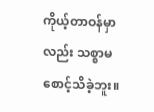ကိုယ့်တာဝန်မှာလည်း သစ္စာမစောင့်သိခဲ့ဘူး။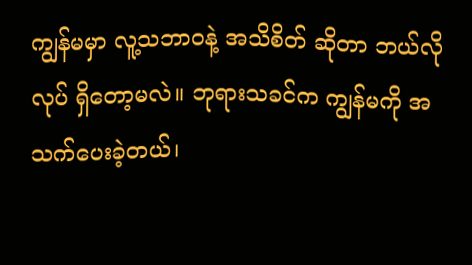ကျွန်မမှာ လူ့သဘာဝနဲ့ အသိစိတ် ဆိုတာ ဘယ်လိုလုပ် ရှိတော့မလဲ။ ဘုရားသခင်က ကျွန်မကို အသက်ပေးခဲ့တယ်၊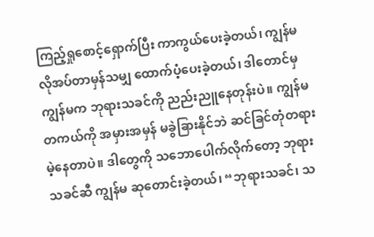ကြည့်ရှုစောင့်ရှောက်ပြီး ကာကွယ်ပေးခဲ့တယ်၊ ကျွန်မ လိုအပ်တာမှန်သမျှ ထောက်ပံ့ပေးခဲ့တယ်၊ ဒါတောင်မှ ကျွန်မက ဘုရားသခင်ကို ညည်းညူနေတုန်းပဲ။ ကျွန်မ တကယ်ကို အမှားအမှန် မခွဲခြားနိုင်ဘဲ ဆင်ခြင်တုံတရားမဲ့နေတာပဲ။ ဒါတွေကို သဘောပေါက်လိုက်တော့ ဘုရားသခင်ဆီ ကျွန်မ ဆုတောင်းခဲ့တယ်၊ “ဘုရားသခင်၊ သ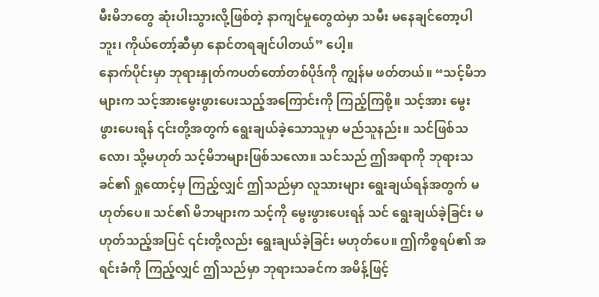မီးမိဘတွေ ဆုံးပါးသွားလို့ဖြစ်တဲ့ နာကျင်မှုတွေထဲမှာ သမီး မနေချင်တော့ပါဘူး၊ ကိုယ်တော့်ဆီမှာ နောင်တရချင်ပါတယ်” ပေါ့။
နောက်ပိုင်းမှာ ဘုရားနှုတ်ကပတ်တော်တစ်ပိုဒ်ကို ကျွန်မ ဖတ်တယ်။ “သင့်မိဘများက သင့်အားမွေးဖွားပေးသည့်အကြောင်းကို ကြည့်ကြစို့။ သင့်အား မွေးဖွားပေးရန် ၎င်းတို့အတွက် ရွေးချယ်ခဲ့သောသူမှာ မည်သူနည်း။ သင်ဖြစ်သလော၊ သို့မဟုတ် သင့်မိဘများဖြစ်သလော။ သင်သည် ဤအရာကို ဘုရားသခင်၏ ရှုထောင့်မှ ကြည့်လျှင် ဤသည်မှာ လူသားများ ရွေးချယ်ရန်အတွက် မဟုတ်ပေ။ သင်၏ မိဘများက သင့်ကို မွေးဖွားပေးရန် သင် ရွေးချယ်ခဲ့ခြင်း မဟုတ်သည့်အပြင် ၎င်းတို့လည်း ရွေးချယ်ခဲ့ခြင်း မဟုတ်ပေ။ ဤကိစ္စရပ်၏ အရင်းခံကို ကြည့်လျှင် ဤသည်မှာ ဘုရားသခင်က အမိန့်ဖြင့်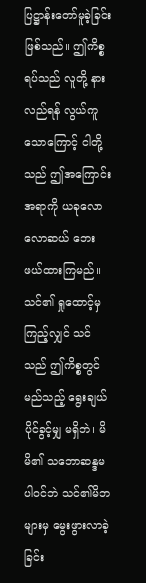ပြဋ္ဌာန်းတော်မူခဲ့ခြင်း ဖြစ်သည်။ ဤကိစ္စရပ်သည် လူတို့ နားလည်ရန် လွယ်ကူသောကြောင့် ငါတို့သည် ဤအကြောင်းအရာကို ယခုလောလောဆယ် ဘေးဖယ်ထားကြမည်။ သင်၏ ရှုထောင့်မှကြည့်လျှင် သင်သည် ဤကိစ္စတွင် မည်သည့် ရွေးချယ်ပိုင်ခွင့်မျှ မရှိဘဲ၊ မိမိ၏ သဘောဆန္ဒမပါဝင်ဘဲ သင်၏မိဘများမှ မွေးဖွားလာခဲ့ခြင်း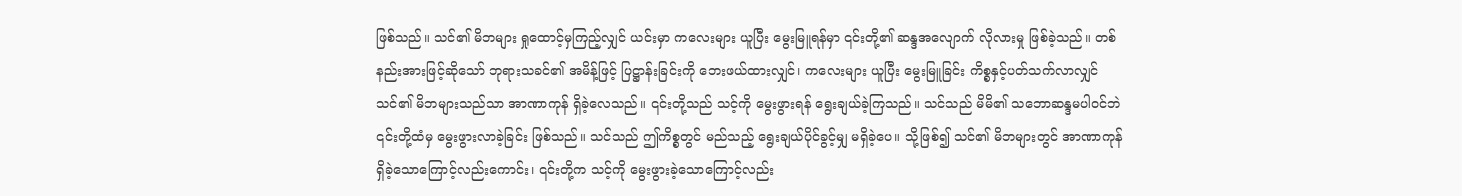ဖြစ်သည်။ သင်၏ မိဘများ ရှုထောင့်မှကြည့်လျှင် ယင်းမှာ ကလေးများ ယူပြီး မွေးမြူရန်မှာ ၎င်းတို့၏ ဆန္ဒအလျောက် လိုလားမှု ဖြစ်ခဲ့သည်။ တစ်နည်းအားဖြင့်ဆိုသော် ဘုရားသခင်၏ အမိန့်ဖြင့် ပြဋ္ဌာန်းခြင်းကို ဘေးဖယ်ထားလျှင်၊ ကလေးများ ယူပြီး မွေးမြူခြင်း ကိစ္စနှင့်ပတ်သက်လာလျှင် သင်၏ မိဘများသည်သာ အာဏာကုန် ရှိခဲ့လေသည်။ ၎င်းတို့သည် သင့်ကို မွေးဖွားရန် ရွေးချယ်ခဲ့ကြသည်။ သင်သည် မိမိ၏ သဘောဆန္ဒမပါဝင်ဘဲ ၎င်းတို့ထံမှ မွေးဖွားလာခဲ့ခြင်း ဖြစ်သည်။ သင်သည် ဤကိစ္စတွင် မည်သည့် ရွေးချယ်ပိုင်ခွင့်မျှ မရှိခဲ့ပေ။ သို့ဖြစ်၍ သင်၏ မိဘများတွင် အာဏာကုန် ရှိခဲ့သောကြောင့်လည်းကောင်း၊ ၎င်းတို့က သင့်ကို မွေးဖွားခဲ့သောကြောင့်လည်း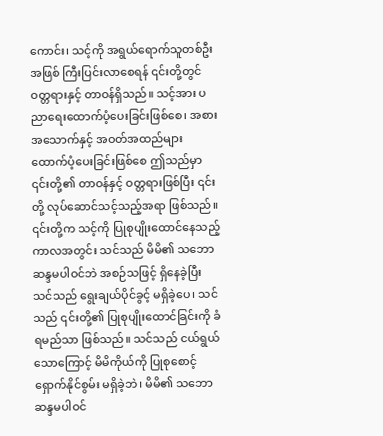ကောင်း၊ သင့်ကို အရွယ်ရောက်သူတစ်ဦးအဖြစ် ကြီးပြင်းလာစေရန် ၎င်းတို့တွင် ဝတ္တရားနှင့် တာဝန်ရှိသည်။ သင့်အား ပညာရေးထောက်ပံ့ပေးခြင်းဖြစ်စေ၊ အစားအသောက်နှင့် အဝတ်အထည်များ ထောက်ပံ့ပေးခြင်းဖြစ်စေ ဤသည်မှာ ၎င်းတို့၏ တာဝန်နှင့် ဝတ္တရားဖြစ်ပြီး ၎င်းတို့ လုပ်ဆောင်သင့်သည့်အရာ ဖြစ်သည်။ ၎င်းတို့က သင့်ကို ပြုစုပျိုးထောင်နေသည့် ကာလအတွင်း သင်သည် မိမိ၏ သဘောဆန္ဒမပါဝင်ဘဲ အစဉ်သဖြင့် ရှိနေခဲ့ပြီး သင်သည် ရွေးချယ်ပိုင်ခွင့် မရှိခဲ့ပေ၊ သင်သည် ၎င်းတို့၏ ပြုစုပျိုးထောင်ခြင်းကို ခံရမည်သာ ဖြစ်သည်။ သင်သည် ငယ်ရွယ်သောကြောင့် မိမိကိုယ်ကို ပြုစုစောင့်ရှောက်နိုင်စွမ်း မရှိခဲ့ဘဲ၊ မိမိ၏ သဘောဆန္ဒမပါဝင်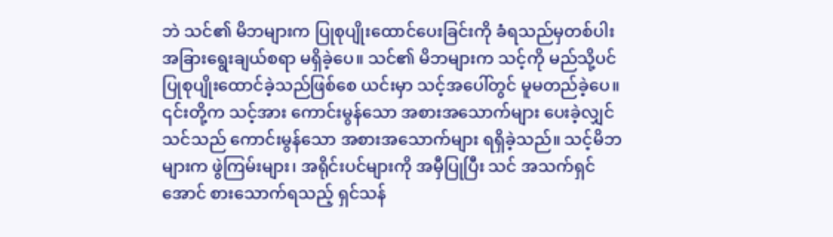ဘဲ သင်၏ မိဘများက ပြုစုပျိုးထောင်ပေးခြင်းကို ခံရသည်မှတစ်ပါး အခြားရွေးချယ်စရာ မရှိခဲ့ပေ။ သင်၏ မိဘများက သင့်ကို မည်သို့ပင် ပြုစုပျိုးထောင်ခဲ့သည်ဖြစ်စေ ယင်းမှာ သင့်အပေါ်တွင် မူမတည်ခဲ့ပေ။ ၎င်းတို့က သင့်အား ကောင်းမွန်သော အစားအသောက်များ ပေးခဲ့လျှင် သင်သည် ကောင်းမွန်သော အစားအသောက်များ ရရှိခဲ့သည်။ သင့်မိဘများက ဖွဲကြမ်းများ၊ အရိုင်းပင်များကို အမှီပြုပြီး သင် အသက်ရှင်အောင် စားသောက်ရသည့် ရှင်သန်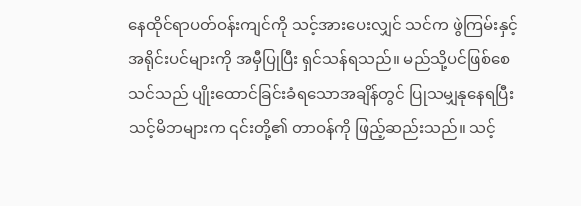နေထိုင်ရာပတ်ဝန်းကျင်ကို သင့်အားပေးလျှင် သင်က ဖွဲကြမ်းနှင့် အရိုင်းပင်များကို အမှီပြုပြီး ရှင်သန်ရသည်။ မည်သို့ပင်ဖြစ်စေ သင်သည် ပျိုးထောင်ခြင်းခံရသောအချိန်တွင် ပြုသမျှနုနေရပြီး သင့်မိဘများက ၎င်းတို့၏ တာဝန်ကို ဖြည့်ဆည်းသည်။ သင့်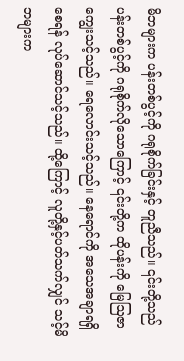မိဘများက ပန်းတစ်ပွင့်ကို ဂရုစိုက်ခြင်းနှင့် တူညီသည်။ ၎င်းတို့သည် ပန်းတစ်ပွင့်ကို ဂရုစိုက်လိုသောကြောင့် ၎င်းတို့က ထိုပန်းကို မြေဩဇာကျွေးသင့်သည်။ ရေလောင်းသင့်သည်။ နေရောင်ကို အသေအချာရရှိစေရန် လုပ်ဆောင်သင့်သည်။ ထို့ကြောင့် လူတို့နှင့်ပတ်သက်လျှင် သင့်မိဘများက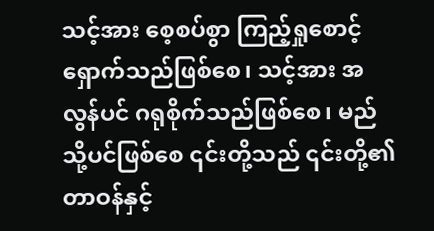သင့်အား စေ့စပ်စွာ ကြည့်ရှုစောင့်ရှောက်သည်ဖြစ်စေ၊ သင့်အား အလွန်ပင် ဂရုစိုက်သည်ဖြစ်စေ၊ မည်သို့ပင်ဖြစ်စေ ၎င်းတို့သည် ၎င်းတို့၏ တာဝန်နှင့်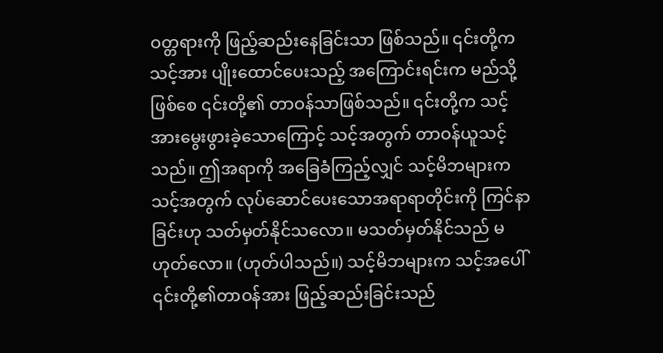ဝတ္တရားကို ဖြည့်ဆည်းနေခြင်းသာ ဖြစ်သည်။ ၎င်းတို့က သင့်အား ပျိုးထောင်ပေးသည့် အကြောင်းရင်းက မည်သို့ဖြစ်စေ ၎င်းတို့၏ တာဝန်သာဖြစ်သည်။ ၎င်းတို့က သင့်အားမွေးဖွားခဲ့သောကြောင့် သင့်အတွက် တာဝန်ယူသင့်သည်။ ဤအရာကို အခြေခံကြည့်လျှင် သင့်မိဘများက သင့်အတွက် လုပ်ဆောင်ပေးသောအရာရာတိုင်းကို ကြင်နာခြင်းဟု သတ်မှတ်နိုင်သလော။ မသတ်မှတ်နိုင်သည် မဟုတ်လော။ (ဟုတ်ပါသည်။) သင့်မိဘများက သင့်အပေါ် ၎င်းတို့၏တာဝန်အား ဖြည့်ဆည်းခြင်းသည်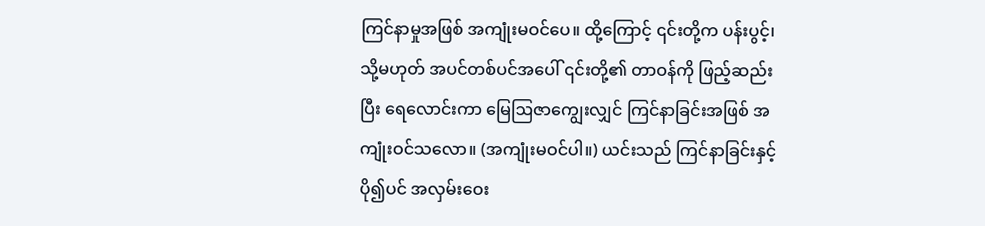ကြင်နာမှုအဖြစ် အကျုံးမဝင်ပေ။ ထို့ကြောင့် ၎င်းတို့က ပန်းပွင့်၊ သို့မဟုတ် အပင်တစ်ပင်အပေါ် ၎င်းတို့၏ တာဝန်ကို ဖြည့်ဆည်းပြီး ရေလောင်းကာ မြေဩဇာကျွေးလျှင် ကြင်နာခြင်းအဖြစ် အကျုံးဝင်သလော။ (အကျုံးမဝင်ပါ။) ယင်းသည် ကြင်နာခြင်းနှင့် ပို၍ပင် အလှမ်းဝေး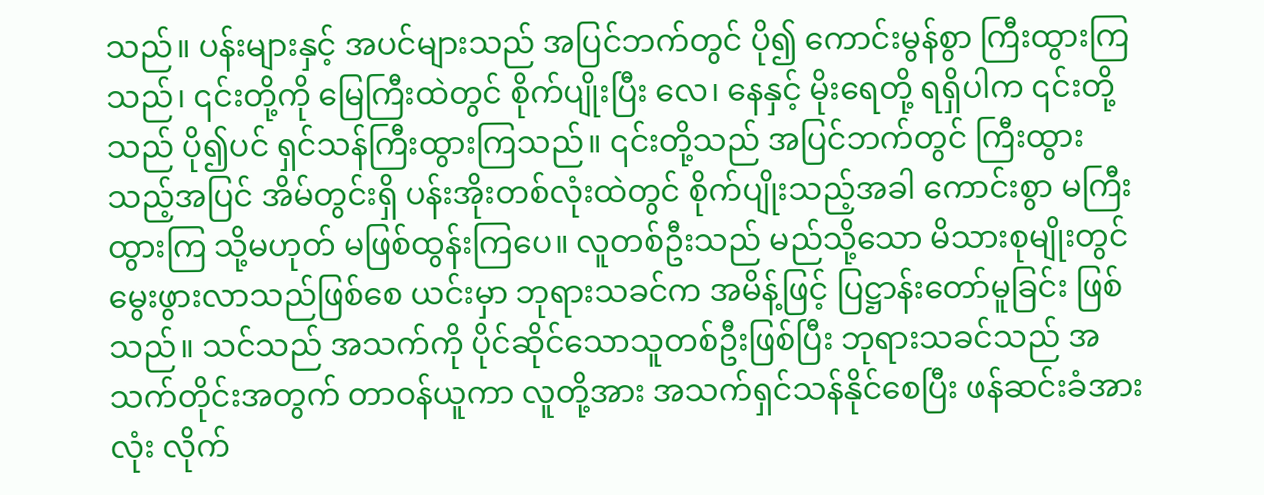သည်။ ပန်းများနှင့် အပင်များသည် အပြင်ဘက်တွင် ပို၍ ကောင်းမွန်စွာ ကြီးထွားကြသည်၊ ၎င်းတို့ကို မြေကြီးထဲတွင် စိုက်ပျိုးပြီး လေ၊ နေနှင့် မိုးရေတို့ ရရှိပါက ၎င်းတို့သည် ပို၍ပင် ရှင်သန်ကြီးထွားကြသည်။ ၎င်းတို့သည် အပြင်ဘက်တွင် ကြီးထွားသည့်အပြင် အိမ်တွင်းရှိ ပန်းအိုးတစ်လုံးထဲတွင် စိုက်ပျိုးသည့်အခါ ကောင်းစွာ မကြီးထွားကြ သို့မဟုတ် မဖြစ်ထွန်းကြပေ။ လူတစ်ဦးသည် မည်သို့သော မိသားစုမျိုးတွင် မွေးဖွားလာသည်ဖြစ်စေ ယင်းမှာ ဘုရားသခင်က အမိန့်ဖြင့် ပြဋ္ဌာန်းတော်မူခြင်း ဖြစ်သည်။ သင်သည် အသက်ကို ပိုင်ဆိုင်သောသူတစ်ဦးဖြစ်ပြီး ဘုရားသခင်သည် အသက်တိုင်းအတွက် တာဝန်ယူကာ လူတို့အား အသက်ရှင်သန်နိုင်စေပြီး ဖန်ဆင်းခံအားလုံး လိုက်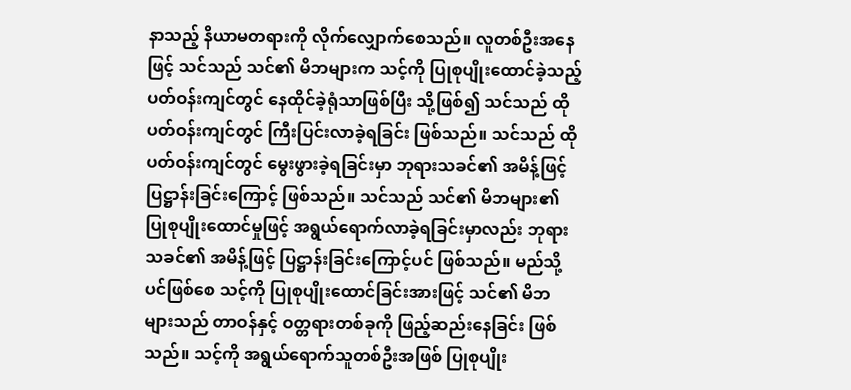နာသည့် နိယာမတရားကို လိုက်လျှောက်စေသည်။ လူတစ်ဦးအနေဖြင့် သင်သည် သင်၏ မိဘများက သင့်ကို ပြုစုပျိုးထောင်ခဲ့သည့် ပတ်ဝန်းကျင်တွင် နေထိုင်ခဲ့ရုံသာဖြစ်ပြီး သို့ဖြစ်၍ သင်သည် ထိုပတ်ဝန်းကျင်တွင် ကြီးပြင်းလာခဲ့ရခြင်း ဖြစ်သည်။ သင်သည် ထိုပတ်ဝန်းကျင်တွင် မွေးဖွားခဲ့ရခြင်းမှာ ဘုရားသခင်၏ အမိန့်ဖြင့် ပြဋ္ဌာန်းခြင်းကြောင့် ဖြစ်သည်။ သင်သည် သင်၏ မိဘများ၏ ပြုစုပျိုးထောင်မှုဖြင့် အရွယ်ရောက်လာခဲ့ရခြင်းမှာလည်း ဘုရားသခင်၏ အမိန့်ဖြင့် ပြဋ္ဌာန်းခြင်းကြောင့်ပင် ဖြစ်သည်။ မည်သို့ပင်ဖြစ်စေ သင့်ကို ပြုစုပျိုးထောင်ခြင်းအားဖြင့် သင်၏ မိဘများသည် တာဝန်နှင့် ဝတ္တရားတစ်ခုကို ဖြည့်ဆည်းနေခြင်း ဖြစ်သည်။ သင့်ကို အရွယ်ရောက်သူတစ်ဦးအဖြစ် ပြုစုပျိုး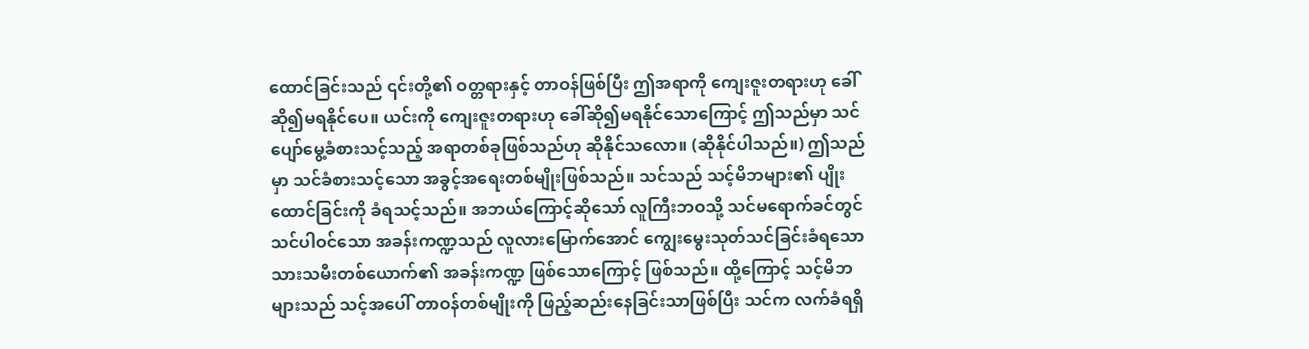ထောင်ခြင်းသည် ၎င်းတို့၏ ဝတ္တရားနှင့် တာဝန်ဖြစ်ပြီး ဤအရာကို ကျေးဇူးတရားဟု ခေါ်ဆို၍မရနိုင်ပေ။ ယင်းကို ကျေးဇူးတရားဟု ခေါ်ဆို၍မရနိုင်သောကြောင့် ဤသည်မှာ သင် ပျော်မွေ့ခံစားသင့်သည့် အရာတစ်ခုဖြစ်သည်ဟု ဆိုနိုင်သလော။ (ဆိုနိုင်ပါသည်။) ဤသည်မှာ သင်ခံစားသင့်သော အခွင့်အရေးတစ်မျိုးဖြစ်သည်။ သင်သည် သင့်မိဘများ၏ ပျိုးထောင်ခြင်းကို ခံရသင့်သည်။ အဘယ်ကြောင့်ဆိုသော် လူကြီးဘဝသို့ သင်မရောက်ခင်တွင် သင်ပါဝင်သော အခန်းကဏ္ဍသည် လူလားမြောက်အောင် ကျွေးမွေးသုတ်သင်ခြင်းခံရသော သားသမီးတစ်ယောက်၏ အခန်းကဏ္ဍ ဖြစ်သောကြောင့် ဖြစ်သည်။ ထို့ကြောင့် သင့်မိဘများသည် သင့်အပေါ် တာဝန်တစ်မျိုးကို ဖြည့်ဆည်းနေခြင်းသာဖြစ်ပြီး သင်က လက်ခံရရှိ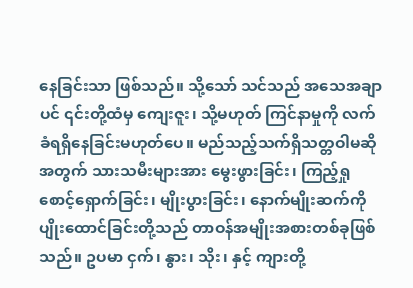နေခြင်းသာ ဖြစ်သည်။ သို့သော် သင်သည် အသေအချာပင် ၎င်းတို့ထံမှ ကျေးဇူး၊ သို့မဟုတ် ကြင်နာမှုကို လက်ခံရရှိနေခြင်းမဟုတ်ပေ။ မည်သည့်သက်ရှိသတ္တဝါမဆိုအတွက် သားသမီးများအား မွေးဖွားခြင်း၊ ကြည့်ရှုစောင့်ရှောက်ခြင်း၊ မျိုးပွားခြင်း၊ နောက်မျိုးဆက်ကို ပျိုးထောင်ခြင်းတို့သည် တာဝန်အမျိုးအစားတစ်ခုဖြစ်သည်။ ဥပမာ ငှက်၊ နွား၊ သိုး၊ နှင့် ကျားတို့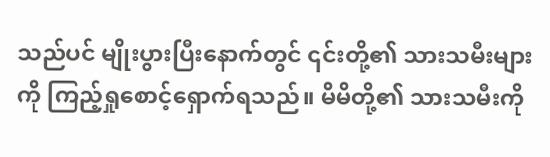သည်ပင် မျိုးပွားပြီးနောက်တွင် ၎င်းတို့၏ သားသမီးများကို ကြည့်ရှုစောင့်ရှောက်ရသည်။ မိမိတို့၏ သားသမီးကို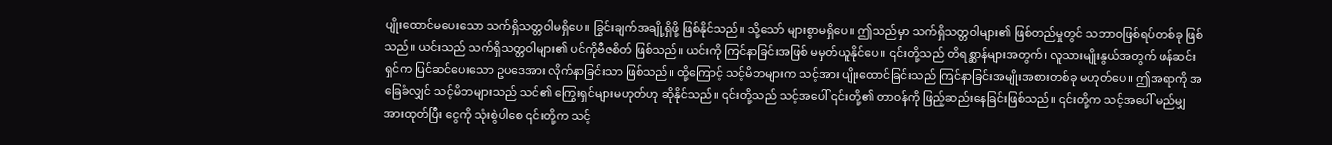ပျိုးထောင်မပေးသော သက်ရှိသတ္တဝါမရှိပေ။ ခြွင်းချက်အချို့ရှိဖို့ ဖြစ်နိုင်သည်။ သို့သော် များစွာမရှိပေ။ ဤသည်မှာ သက်ရှိသတ္တဝါများ၏ ဖြစ်တည်မှုတွင် သဘာဝဖြစ်ရပ်တစ်ခု ဖြစ်သည်။ ယင်းသည် သက်ရှိသတ္တဝါများ၏ ပင်ကိုဗီဇစိတ် ဖြစ်သည်။ ယင်းကို ကြင်နာခြင်းအဖြစ် မမှတ်ယူနိုင်ပေ။ ၎င်းတို့သည် တိရစ္ဆာန်များအတွက်၊ လူသားမျိုးနွယ်အတွက် ဖန်ဆင်းရှင်က ပြင်ဆင်ပေးသော ဥပဒေအား လိုက်နာခြင်းသာ ဖြစ်သည်။ ထို့ကြောင့် သင့်မိဘများက သင့်အား ပျိုးထောင်ခြင်းသည် ကြင်နာခြင်းအမျိုးအစားတစ်ခု မဟုတ်ပေ။ ဤအရာကို အခြေခံလျှင် သင့်မိဘများသည် သင်၏ ကြွေးရှင်များမဟုတ်ဟု ဆိုနိုင်သည်။ ၎င်းတို့သည် သင့်အပေါ် ၎င်းတို့၏ တာဝန်ကို ဖြည့်ဆည်းနေခြင်းဖြစ်သည်။ ၎င်းတို့က သင့်အပေါ် မည်မျှအားထုတ်ပြီး ငွေကို သုံးစွဲပါစေ ၎င်းတို့က သင့်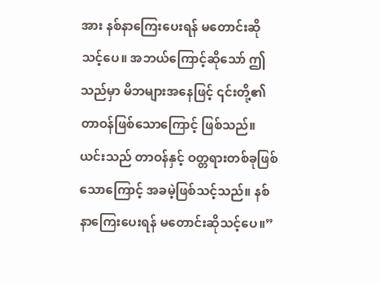အား နစ်နာကြေးပေးရန် မတောင်းဆိုသင့်ပေ။ အဘယ်ကြောင့်ဆိုသော် ဤသည်မှာ မိဘများအနေဖြင့် ၎င်းတို့၏ တာဝန်ဖြစ်သောကြောင့် ဖြစ်သည်။ ယင်းသည် တာဝန်နှင့် ဝတ္တရားတစ်ခုဖြစ်သောကြောင့် အခမဲ့ဖြစ်သင့်သည်။ နစ်နာကြေးပေးရန် မတောင်းဆိုသင့်ပေ။”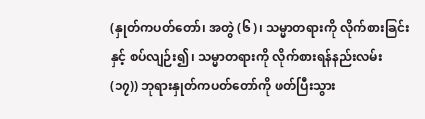(နှုတ်ကပတ်တော်၊ အတွဲ (၆)၊ သမ္မာတရားကို လိုက်စားခြင်းနှင့် စပ်လျဉ်း၍၊ သမ္မာတရားကို လိုက်စားရန်နည်းလမ်း (၁၇)) ဘုရားနှုတ်ကပတ်တော်ကို ဖတ်ပြီးသွား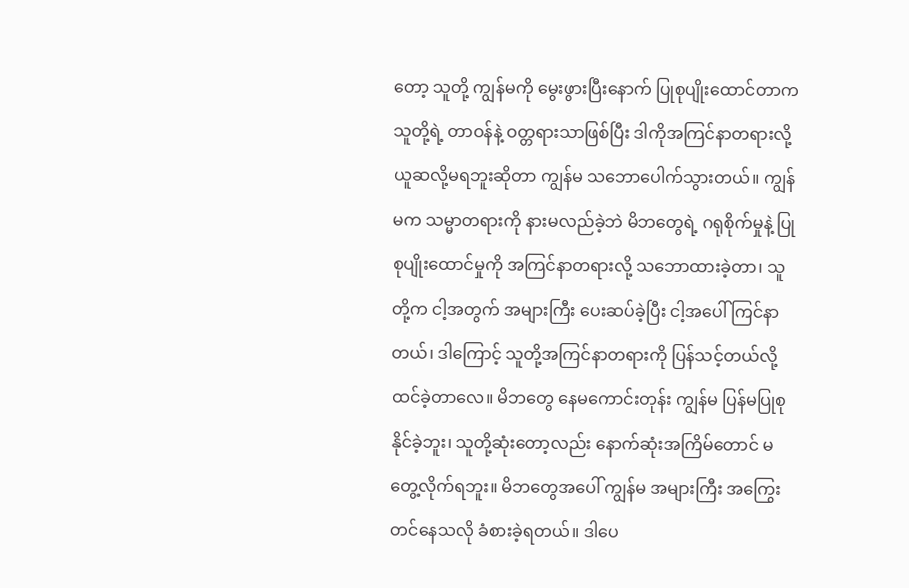တော့ သူတို့ ကျွန်မကို မွေးဖွားပြီးနောက် ပြုစုပျိုးထောင်တာက သူတို့ရဲ့ တာဝန်နဲ့ ဝတ္တရားသာဖြစ်ပြီး ဒါကိုအကြင်နာတရားလို့ ယူဆလို့မရဘူးဆိုတာ ကျွန်မ သဘောပေါက်သွားတယ်။ ကျွန်မက သမ္မာတရားကို နားမလည်ခဲ့ဘဲ မိဘတွေရဲ့ ဂရုစိုက်မှုနဲ့ ပြုစုပျိုးထောင်မှုကို အကြင်နာတရားလို့ သဘောထားခဲ့တာ၊ သူတို့က ငါ့အတွက် အများကြီး ပေးဆပ်ခဲ့ပြီး ငါ့အပေါ် ကြင်နာတယ်၊ ဒါကြောင့် သူတို့အကြင်နာတရားကို ပြန်သင့်တယ်လို့ ထင်ခဲ့တာလေ။ မိဘတွေ နေမကောင်းတုန်း ကျွန်မ ပြန်မပြုစုနိုင်ခဲ့ဘူး၊ သူတို့ဆုံးတော့လည်း နောက်ဆုံးအကြိမ်တောင် မတွေ့လိုက်ရဘူး။ မိဘတွေအပေါ် ကျွန်မ အများကြီး အကြွေးတင်နေသလို ခံစားခဲ့ရတယ်။ ဒါပေ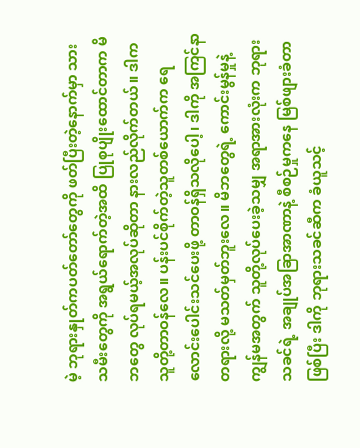မဲ့ ဘုရားနှုတ်ကပတ်တော်တွေကို ဖတ်ပြီးတဲ့နောက်မှာ သားသမီးတွေကို အရွယ်ရောက်တဲ့အထိ ပြုစုပျိုးထောင်တာက မိဘတွေ လုပ်ရမယ့်အလုပ်ဆိုတာ နားလည်လိုက်တယ်။ ဒါက သူတို့တာဝန်လေ။ ပန်းပင်စိုက်တဲ့သူတစ်ယောက်က ရေလောင်းပေါင်းသင်ပေးဖို့ တာဝန်ရှိသလိုပေါ့၊ ဒါကို အကြင်နာတရားလို့ မသတ်မှတ်ဘူးလေ။ မိဘတွေရဲ့ ကောင်းမွန်မှုနဲ့ ကျွန်မအတွက် သူတို့လုပ်ပေးခဲ့သမျှ အရာအားလုံးက ဘုရားသခင်ရဲ့ အချုပ်အခြာအာဏာနဲ့ စီစဉ်မှုကနေ မြစ်ဖျားခံတာဖြစ်ပြီး ဒါကို ဘုရားသခင်ဆီက ခံယူသင့်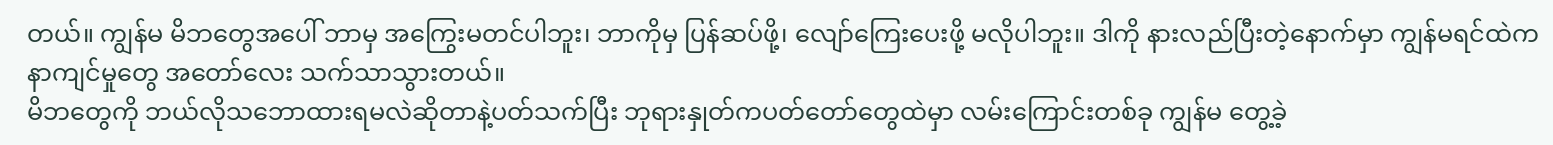တယ်။ ကျွန်မ မိဘတွေအပေါ် ဘာမှ အကြွေးမတင်ပါဘူး၊ ဘာကိုမှ ပြန်ဆပ်ဖို့၊ လျော်ကြေးပေးဖို့ မလိုပါဘူး။ ဒါကို နားလည်ပြီးတဲ့နောက်မှာ ကျွန်မရင်ထဲက နာကျင်မှုတွေ အတော်လေး သက်သာသွားတယ်။
မိဘတွေကို ဘယ်လိုသဘောထားရမလဲဆိုတာနဲ့ပတ်သက်ပြီး ဘုရားနှုတ်ကပတ်တော်တွေထဲမှာ လမ်းကြောင်းတစ်ခု ကျွန်မ တွေ့ခဲ့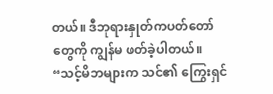တယ်။ ဒီဘုရားနှုတ်ကပတ်တော်တွေကို ကျွန်မ ဖတ်ခဲ့ပါတယ်။ “သင့်မိဘများက သင်၏ ကြွေးရှင်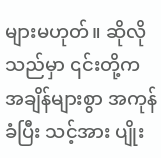များမဟုတ်။ ဆိုလိုသည်မှာ ၎င်းတို့က အချိန်များစွာ အကုန်ခံပြီး သင့်အား ပျိုး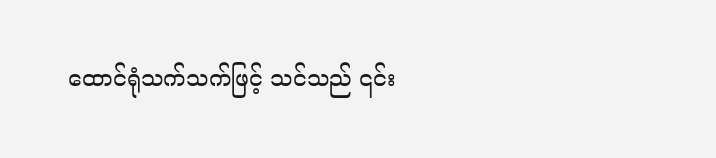ထောင်ရုံသက်သက်ဖြင့် သင်သည် ၎င်း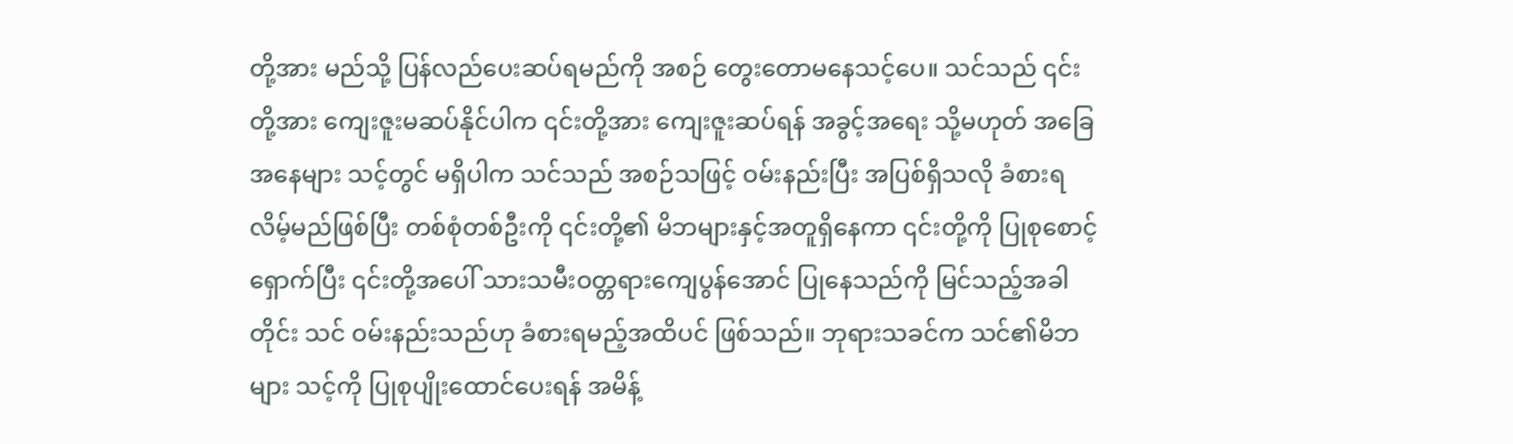တို့အား မည်သို့ ပြန်လည်ပေးဆပ်ရမည်ကို အစဉ် တွေးတောမနေသင့်ပေ။ သင်သည် ၎င်းတို့အား ကျေးဇူးမဆပ်နိုင်ပါက ၎င်းတို့အား ကျေးဇူးဆပ်ရန် အခွင့်အရေး သို့မဟုတ် အခြေအနေများ သင့်တွင် မရှိပါက သင်သည် အစဉ်သဖြင့် ဝမ်းနည်းပြီး အပြစ်ရှိသလို ခံစားရလိမ့်မည်ဖြစ်ပြီး တစ်စုံတစ်ဦးကို ၎င်းတို့၏ မိဘများနှင့်အတူရှိနေကာ ၎င်းတို့ကို ပြုစုစောင့်ရှောက်ပြီး ၎င်းတို့အပေါ် သားသမီးဝတ္တရားကျေပွန်အောင် ပြုနေသည်ကို မြင်သည့်အခါတိုင်း သင် ဝမ်းနည်းသည်ဟု ခံစားရမည့်အထိပင် ဖြစ်သည်။ ဘုရားသခင်က သင်၏မိဘများ သင့်ကို ပြုစုပျိုးထောင်ပေးရန် အမိန့်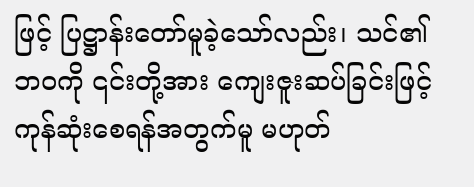ဖြင့် ပြဋ္ဌာန်းတော်မူခဲ့သော်လည်း၊ သင်၏ဘဝကို ၎င်းတို့အား ကျေးဇူးဆပ်ခြင်းဖြင့် ကုန်ဆုံးစေရန်အတွက်မူ မဟုတ်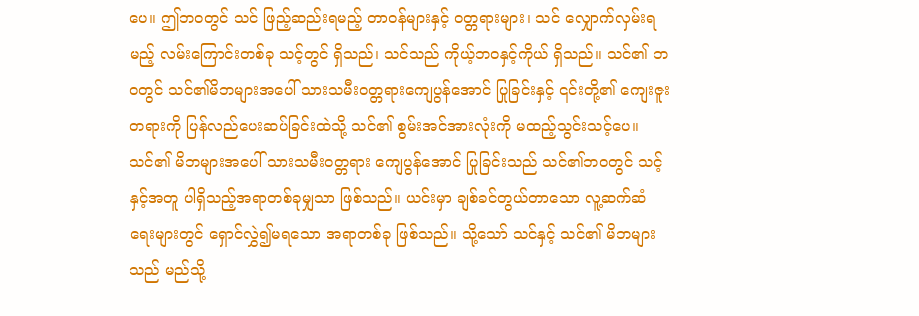ပေ။ ဤဘဝတွင် သင် ဖြည့်ဆည်းရမည့် တာဝန်များနှင့် ဝတ္တရားများ၊ သင် လျှောက်လှမ်းရမည့် လမ်းကြောင်းတစ်ခု သင့်တွင် ရှိသည်၊ သင်သည် ကိုယ့်ဘဝနှင့်ကိုယ် ရှိသည်။ သင်၏ ဘဝတွင် သင်၏မိဘများအပေါ် သားသမီးဝတ္တရားကျေပွန်အောင် ပြုခြင်းနှင့် ၎င်းတို့၏ ကျေးဇူးတရားကို ပြန်လည်ပေးဆပ်ခြင်းထဲသို့ သင်၏ စွမ်းအင်အားလုံးကို မထည့်သွင်းသင့်ပေ။ သင်၏ မိဘများအပေါ် သားသမီးဝတ္တရား ကျေပွန်အောင် ပြုခြင်းသည် သင်၏ဘဝတွင် သင့်နှင့်အတူ ပါရှိသည့်အရာတစ်ခုမျှသာ ဖြစ်သည်။ ယင်းမှာ ချစ်ခင်တွယ်တာသော လူ့ဆက်ဆံရေးများတွင် ရှောင်လွှဲ၍မရသော အရာတစ်ခု ဖြစ်သည်။ သို့သော် သင်နှင့် သင်၏ မိဘများသည် မည်သို့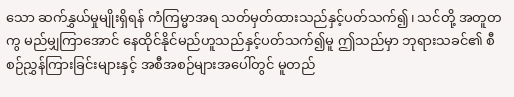သော ဆက်နွှယ်မှုမျိုးရှိရန် ကံကြမ္မာအရ သတ်မှတ်ထားသည်နှင့်ပတ်သက်၍၊ သင်တို့ အတူတကွ မည်မျှကြာအောင် နေထိုင်နိုင်မည်ဟူသည်နှင့်ပတ်သက်၍မူ ဤသည်မှာ ဘုရားသခင်၏ စီစဉ်ညွှန်ကြားခြင်းများနှင့် အစီအစဉ်များအပေါ်တွင် မူတည်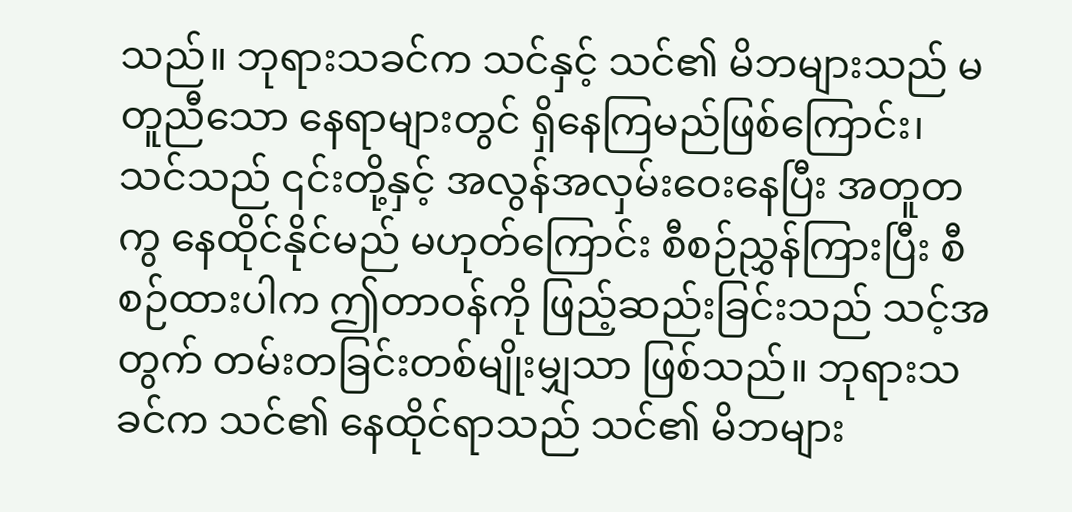သည်။ ဘုရားသခင်က သင်နှင့် သင်၏ မိဘများသည် မတူညီသော နေရာများတွင် ရှိနေကြမည်ဖြစ်ကြောင်း၊ သင်သည် ၎င်းတို့နှင့် အလွန်အလှမ်းဝေးနေပြီး အတူတကွ နေထိုင်နိုင်မည် မဟုတ်ကြောင်း စီစဉ်ညွှန်ကြားပြီး စီစဉ်ထားပါက ဤတာဝန်ကို ဖြည့်ဆည်းခြင်းသည် သင့်အတွက် တမ်းတခြင်းတစ်မျိုးမျှသာ ဖြစ်သည်။ ဘုရားသခင်က သင်၏ နေထိုင်ရာသည် သင်၏ မိဘများ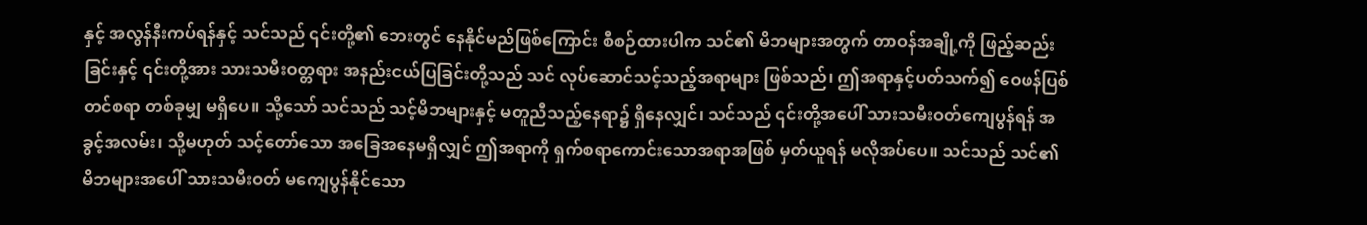နှင့် အလွန်နီးကပ်ရန်နှင့် သင်သည် ၎င်းတို့၏ ဘေးတွင် နေနိုင်မည်ဖြစ်ကြောင်း စီစဉ်ထားပါက သင်၏ မိဘများအတွက် တာဝန်အချို့ကို ဖြည့်ဆည်းခြင်းနှင့် ၎င်းတို့အား သားသမီးဝတ္တရား အနည်းငယ်ပြခြင်းတို့သည် သင် လုပ်ဆောင်သင့်သည့်အရာများ ဖြစ်သည်၊ ဤအရာနှင့်ပတ်သက်၍ ဝေဖန်ပြစ်တင်စရာ တစ်ခုမျှ မရှိပေ။ သို့သော် သင်သည် သင့်မိဘများနှင့် မတူညီသည့်နေရာ၌ ရှိနေလျှင်၊ သင်သည် ၎င်းတို့အပေါ် သားသမီးဝတ်ကျေပွန်ရန် အခွင့်အလမ်း၊ သို့မဟုတ် သင့်တော်သော အခြေအနေမရှိလျှင် ဤအရာကို ရှက်စရာကောင်းသောအရာအဖြစ် မှတ်ယူရန် မလိုအပ်ပေ။ သင်သည် သင်၏ မိဘများအပေါ် သားသမီးဝတ် မကျေပွန်နိုင်သော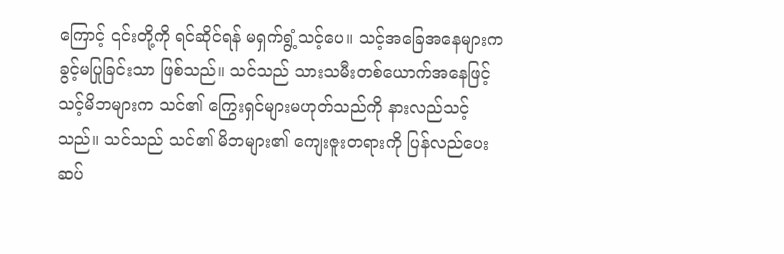ကြောင့် ၎င်းတို့ကို ရင်ဆိုင်ရန် မရှက်ရွံ့သင့်ပေ။ သင့်အခြေအနေများက ခွင့်မပြုခြင်းသာ ဖြစ်သည်။ သင်သည် သားသမီးတစ်ယောက်အနေဖြင့် သင့်မိဘများက သင်၏ ကြွေးရှင်များမဟုတ်သည်ကို နားလည်သင့်သည်။ သင်သည် သင်၏ မိဘများ၏ ကျေးဇူးတရားကို ပြန်လည်ပေးဆပ်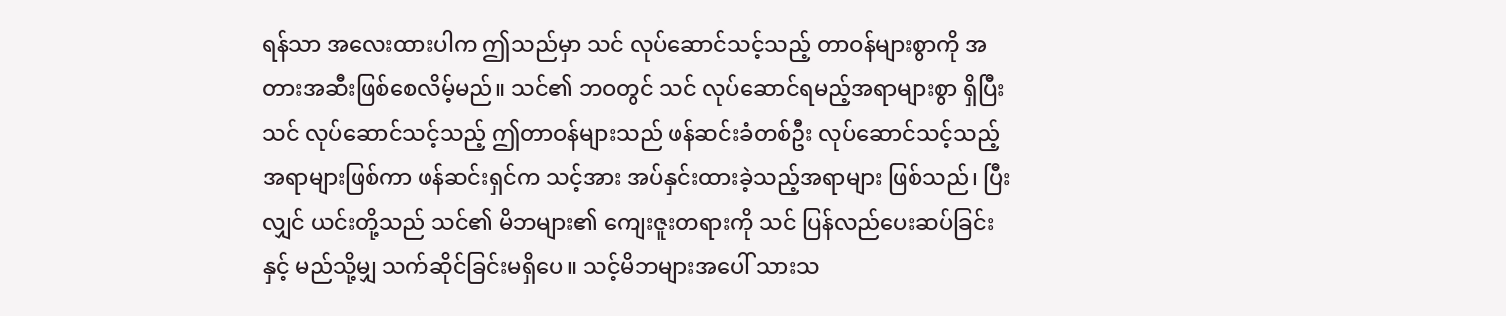ရန်သာ အလေးထားပါက ဤသည်မှာ သင် လုပ်ဆောင်သင့်သည့် တာဝန်များစွာကို အတားအဆီးဖြစ်စေလိမ့်မည်။ သင်၏ ဘဝတွင် သင် လုပ်ဆောင်ရမည့်အရာများစွာ ရှိပြီး သင် လုပ်ဆောင်သင့်သည့် ဤတာဝန်များသည် ဖန်ဆင်းခံတစ်ဦး လုပ်ဆောင်သင့်သည့်အရာများဖြစ်ကာ ဖန်ဆင်းရှင်က သင့်အား အပ်နှင်းထားခဲ့သည့်အရာများ ဖြစ်သည်၊ ပြီးလျှင် ယင်းတို့သည် သင်၏ မိဘများ၏ ကျေးဇူးတရားကို သင် ပြန်လည်ပေးဆပ်ခြင်းနှင့် မည်သို့မျှ သက်ဆိုင်ခြင်းမရှိပေ။ သင့်မိဘများအပေါ် သားသ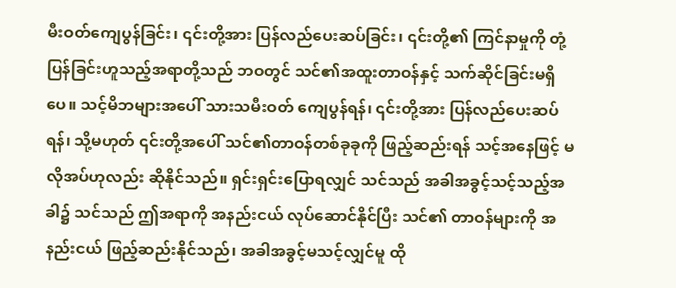မီးဝတ်ကျေပွန်ခြင်း၊ ၎င်းတို့အား ပြန်လည်ပေးဆပ်ခြင်း၊ ၎င်းတို့၏ ကြင်နာမှုကို တုံ့ပြန်ခြင်းဟူသည့်အရာတို့သည် ဘဝတွင် သင်၏အထူးတာဝန်နှင့် သက်ဆိုင်ခြင်းမရှိပေ။ သင့်မိဘများအပေါ် သားသမီးဝတ် ကျေပွန်ရန်၊ ၎င်းတို့အား ပြန်လည်ပေးဆပ်ရန်၊ သို့မဟုတ် ၎င်းတို့အပေါ် သင်၏တာဝန်တစ်ခုခုကို ဖြည့်ဆည်းရန် သင့်အနေဖြင့် မလိုအပ်ဟုလည်း ဆိုနိုင်သည်။ ရှင်းရှင်းပြောရလျှင် သင်သည် အခါအခွင့်သင့်သည့်အခါ၌ သင်သည် ဤအရာကို အနည်းငယ် လုပ်ဆောင်နိုင်ပြီး သင်၏ တာဝန်များကို အနည်းငယ် ဖြည့်ဆည်းနိုင်သည်၊ အခါအခွင့်မသင့်လျှင်မူ ထို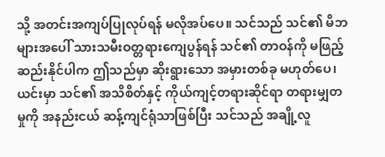သို့ အတင်းအကျပ်ပြုလုပ်ရန် မလိုအပ်ပေ။ သင်သည် သင်၏ မိဘများအပေါ် သားသမီးဝတ္တရားကျေပွန်ရန် သင်၏ တာဝန်ကို မဖြည့်ဆည်းနိုင်ပါက ဤသည်မှာ ဆိုးရွားသော အမှားတစ်ခု မဟုတ်ပေ၊ ယင်းမှာ သင်၏ အသိစိတ်နှင့် ကိုယ်ကျင့်တရားဆိုင်ရာ တရားမျှတမှုကို အနည်းငယ် ဆန့်ကျင်ရုံသာဖြစ်ပြီး သင်သည် အချို့လူ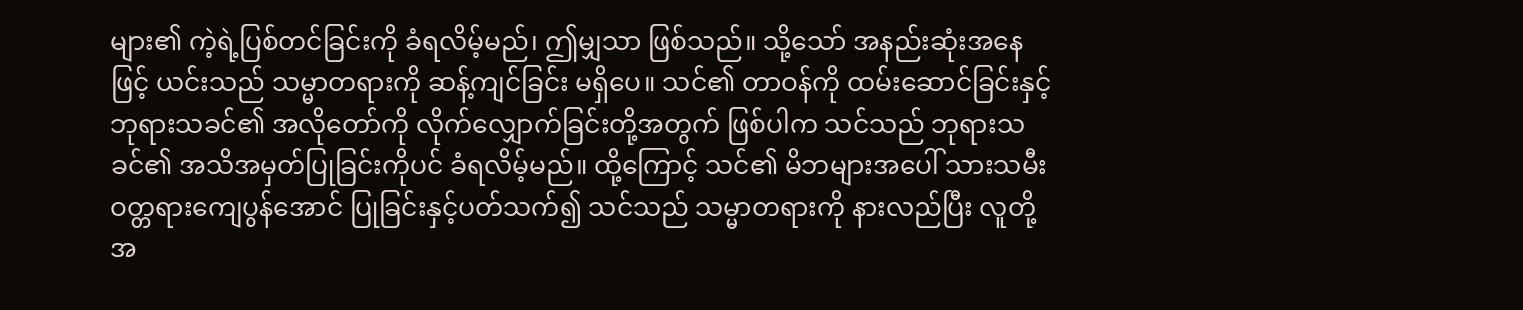များ၏ ကဲ့ရဲ့ပြစ်တင်ခြင်းကို ခံရလိမ့်မည်၊ ဤမျှသာ ဖြစ်သည်။ သို့သော် အနည်းဆုံးအနေဖြင့် ယင်းသည် သမ္မာတရားကို ဆန့်ကျင်ခြင်း မရှိပေ။ သင်၏ တာဝန်ကို ထမ်းဆောင်ခြင်းနှင့် ဘုရားသခင်၏ အလိုတော်ကို လိုက်လျှောက်ခြင်းတို့အတွက် ဖြစ်ပါက သင်သည် ဘုရားသခင်၏ အသိအမှတ်ပြုခြင်းကိုပင် ခံရလိမ့်မည်။ ထို့ကြောင့် သင်၏ မိဘများအပေါ် သားသမီးဝတ္တရားကျေပွန်အောင် ပြုခြင်းနှင့်ပတ်သက်၍ သင်သည် သမ္မာတရားကို နားလည်ပြီး လူတို့အ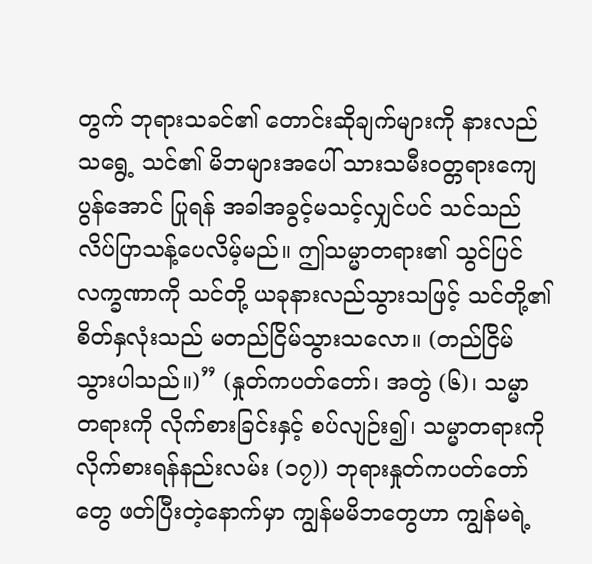တွက် ဘုရားသခင်၏ တောင်းဆိုချက်များကို နားလည်သရွေ့ သင်၏ မိဘများအပေါ် သားသမီးဝတ္တရားကျေပွန်အောင် ပြုရန် အခါအခွင့်မသင့်လျှင်ပင် သင်သည် လိပ်ပြာသန့်ပေလိမ့်မည်။ ဤသမ္မာတရား၏ သွင်ပြင်လက္ခဏာကို သင်တို့ ယခုနားလည်သွားသဖြင့် သင်တို့၏ စိတ်နှလုံးသည် မတည်ငြိမ်သွားသလော။ (တည်ငြိမ်သွားပါသည်။)” (နှုတ်ကပတ်တော်၊ အတွဲ (၆)၊ သမ္မာတရားကို လိုက်စားခြင်းနှင့် စပ်လျဉ်း၍၊ သမ္မာတရားကို လိုက်စားရန်နည်းလမ်း (၁၇)) ဘုရားနှုတ်ကပတ်တော်တွေ ဖတ်ပြီးတဲ့နောက်မှာ ကျွန်မမိဘတွေဟာ ကျွန်မရဲ့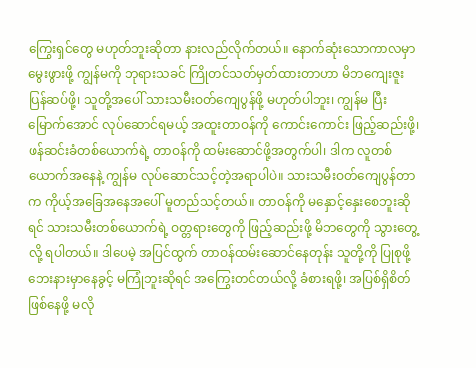ကြွေးရှင်တွေ မဟုတ်ဘူးဆိုတာ နားလည်လိုက်တယ်။ နောက်ဆုံးသောကာလမှာ မွေးဖွားဖို့ ကျွန်မကို ဘုရားသခင် ကြိုတင်သတ်မှတ်ထားတာဟာ မိဘကျေးဇူး ပြန်ဆပ်ဖို့၊ သူတို့အပေါ် သားသမီးဝတ်ကျေပွန်ဖို့ မဟုတ်ပါဘူး၊ ကျွန်မ ပြီးမြောက်အောင် လုပ်ဆောင်ရမယ့် အထူးတာဝန်ကို ကောင်းကောင်း ဖြည့်ဆည်းဖို့၊ ဖန်ဆင်းခံတစ်ယောက်ရဲ့ တာဝန်ကို ထမ်းဆောင်ဖို့အတွက်ပါ၊ ဒါက လူတစ်ယောက်အနေနဲ့ ကျွန်မ လုပ်ဆောင်သင့်တဲ့အရာပါပဲ။ သားသမီးဝတ်ကျေပွန်တာက ကိုယ့်အခြေအနေအပေါ် မူတည်သင့်တယ်။ တာဝန်ကို မနှောင့်နှေးစေဘူးဆိုရင် သားသမီးတစ်ယောက်ရဲ့ ဝတ္တရားတွေကို ဖြည့်ဆည်းဖို့ မိဘတွေကို သွားတွေ့လို့ ရပါတယ်။ ဒါပေမဲ့ အပြင်ထွက် တာဝန်ထမ်းဆောင်နေတုန်း သူတို့ကို ပြုစုဖို့ ဘေးနားမှာနေခွင့် မကြုံဘူးဆိုရင် အကြွေးတင်တယ်လို့ ခံစားရဖို့၊ အပြစ်ရှိစိတ် ဖြစ်နေဖို့ မလို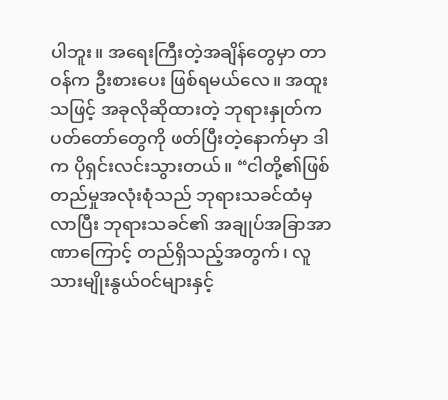ပါဘူး။ အရေးကြီးတဲ့အချိန်တွေမှာ တာဝန်က ဦးစားပေး ဖြစ်ရမယ်လေ။ အထူးသဖြင့် အခုလိုဆိုထားတဲ့ ဘုရားနှုတ်ကပတ်တော်တွေကို ဖတ်ပြီးတဲ့နောက်မှာ ဒါက ပိုရှင်းလင်းသွားတယ်။ “ငါတို့၏ဖြစ်တည်မှုအလုံးစုံသည် ဘုရားသခင်ထံမှလာပြီး ဘုရားသခင်၏ အချုပ်အခြာအာဏာကြောင့် တည်ရှိသည့်အတွက်၊ လူသားမျိုးနွယ်ဝင်များနှင့်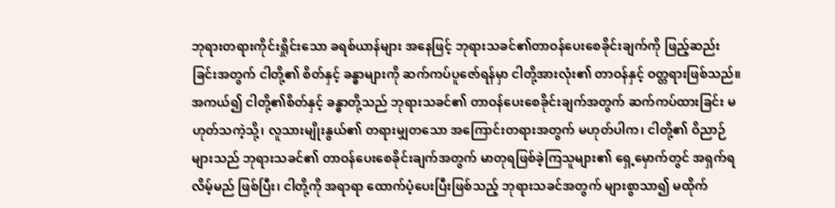ဘုရားတရားကိုင်းရှိုင်းသော ခရစ်ယာန်များ အနေဖြင့် ဘုရားသခင်၏တာဝန်ပေးစေခိုင်းချက်ကို ဖြည့်ဆည်းခြင်းအတွက် ငါတို့၏ စိတ်နှင့် ခန္ဓာများကို ဆက်ကပ်ပူဇော်ရန်မှာ ငါတို့အားလုံး၏ တာဝန်နှင့် ဝတ္တရားဖြစ်သည်။ အကယ်၍ ငါတို့၏စိတ်နှင့် ခန္ဓာတို့သည် ဘုရားသခင်၏ တာဝန်ပေးစေခိုင်းချက်အတွက် ဆက်ကပ်ထားခြင်း မဟုတ်သကဲ့သို့၊ လူသားမျိုးနွယ်၏ တရားမျှတသော အကြောင်းတရားအတွက် မဟုတ်ပါက၊ ငါတို့၏ ဝိညာဉ်များသည် ဘုရားသခင်၏ တာဝန်ပေးစေခိုင်းချက်အတွက် မာတုရဖြစ်ခဲ့ကြသူများ၏ ရှေ့မှောက်တွင် အရှက်ရလိမ့်မည် ဖြစ်ပြီး၊ ငါတို့ကို အရာရာ ထောက်ပံ့ပေးပြီးဖြစ်သည့် ဘုရားသခင်အတွက် များစွာသာ၍ မထိုက်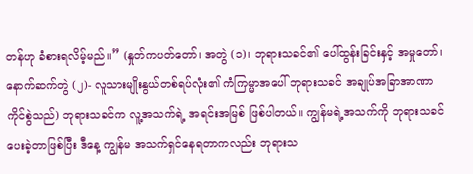တန်ဟု ခံစားရလိမ့်မည်။” (နှုတ်ကပတ်တော်၊ အတွဲ (၁)၊ ဘုရားသခင်၏ ပေါ်ထွန်းခြင်းနှင့် အမှုတော်၊ နောက်ဆက်တွဲ (၂)- လူသားမျိုးနွယ်တစ်ရပ်လုံး၏ ကံကြမ္မာအပေါ် ဘုရားသခင် အချုပ်အခြာအာဏာ ကိုင်စွဲသည်) ဘုရားသခင်က လူ့အသက်ရဲ့ အရင်းအမြစ် ဖြစ်ပါတယ်။ ကျွန်မရဲ့အသက်ကို ဘုရားသခင် ပေးခဲ့တာဖြစ်ပြီး ဒီနေ့ ကျွန်မ အသက်ရှင်နေရတာကလည်း ဘုရားသ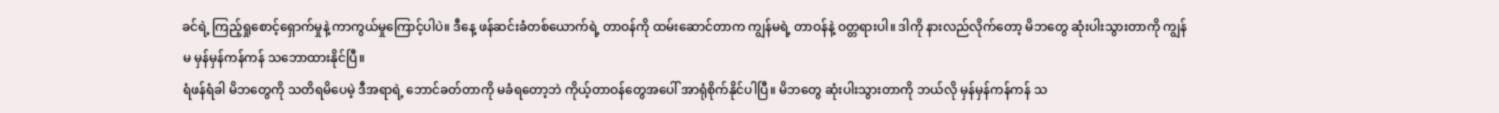ခင်ရဲ့ ကြည့်ရှုစောင့်ရှောက်မှုနဲ့ ကာကွယ်မှုကြောင့်ပါပဲ။ ဒီနေ့ ဖန်ဆင်းခံတစ်ယောက်ရဲ့ တာဝန်ကို ထမ်းဆောင်တာက ကျွန်မရဲ့ တာဝန်နဲ့ ဝတ္တရားပါ။ ဒါကို နားလည်လိုက်တော့ မိဘတွေ ဆုံးပါးသွားတာကို ကျွန်မ မှန်မှန်ကန်ကန် သဘောထားနိုင်ပြီ။
ရံဖန်ရံခါ မိဘတွေကို သတိရမိပေမဲ့ ဒီအရာရဲ့ ဘောင်ခတ်တာကို မခံရတော့ဘဲ ကိုယ့်တာဝန်တွေအပေါ် အာရုံစိုက်နိုင်ပါပြီ။ မိဘတွေ ဆုံးပါးသွားတာကို ဘယ်လို မှန်မှန်ကန်ကန် သ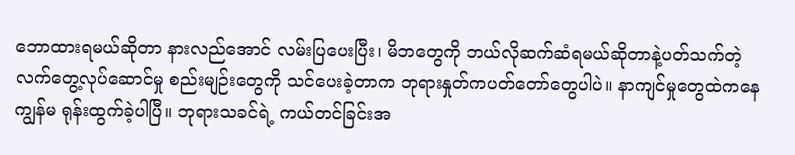ဘောထားရမယ်ဆိုတာ နားလည်အောင် လမ်းပြပေးပြီး၊ မိဘတွေကို ဘယ်လိုဆက်ဆံရမယ်ဆိုတာနဲ့ပတ်သက်တဲ့ လက်တွေ့လုပ်ဆောင်မှု စည်းမျဉ်းတွေကို သင်ပေးခဲ့တာက ဘုရားနှုတ်ကပတ်တော်တွေပါပဲ။ နာကျင်မှုတွေထဲကနေ ကျွန်မ ရုန်းထွက်ခဲ့ပါပြီ။ ဘုရားသခင်ရဲ့ ကယ်တင်ခြင်းအ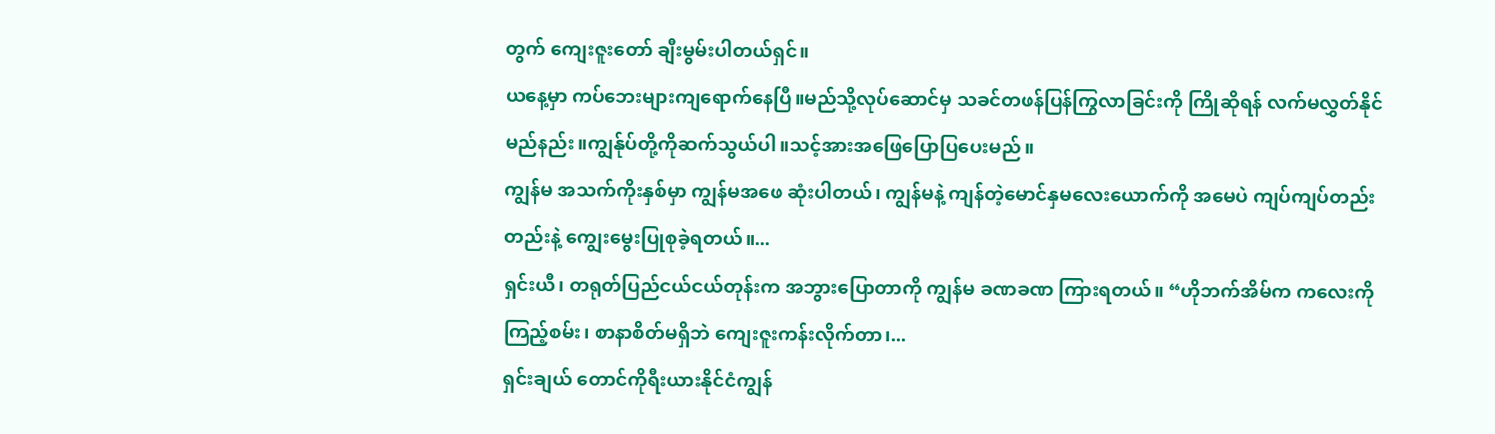တွက် ကျေးဇူးတော် ချီးမွမ်းပါတယ်ရှင်။
ယနေ့မှာ ကပ်ဘေးများကျရောက်နေပြီ။မည်သို့လုပ်ဆောင်မှ သခင်တဖန်ပြန်ကြွလာခြင်းကို ကြိုဆိုရန် လက်မလွှတ်နိုင်မည်နည်း။ကျွန်ုပ်တို့ကိုဆက်သွယ်ပါ။သင့်အားအဖြေပြောပြပေးမည်။
ကျွန်မ အသက်ကိုးနှစ်မှာ ကျွန်မအဖေ ဆုံးပါတယ်၊ ကျွန်မနဲ့ ကျန်တဲ့မောင်နှမလေးယောက်ကို အမေပဲ ကျပ်ကျပ်တည်းတည်းနဲ့ ကျွေးမွေးပြုစုခဲ့ရတယ်။...
ရှင်းယီ၊ တရုတ်ပြည်ငယ်ငယ်တုန်းက အဘွားပြောတာကို ကျွန်မ ခဏခဏ ကြားရတယ်။ “ဟိုဘက်အိမ်က ကလေးကို ကြည့်စမ်း၊ စာနာစိတ်မရှိဘဲ ကျေးဇူးကန်းလိုက်တာ၊...
ရှင်းချယ် တောင်ကိုရီးယားနိုင်ငံကျွန်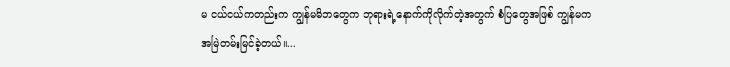မ ငယ်ငယ်ကတည်းက ကျွန်မမိဘတွေက ဘုရားရဲ့နောက်ကိုလိုက်တဲ့အတွက် စံပြတွေအဖြစ် ကျွန်မက အမြဲတမ်းမြင်ခဲ့တယ်။...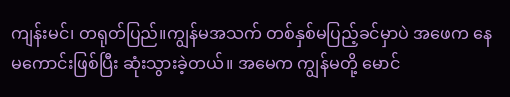ကျန်းမင်၊ တရုတ်ပြည်။ကျွန်မအသက် တစ်နှစ်မပြည့်ခင်မှာပဲ အဖေက နေမကောင်းဖြစ်ပြီး ဆုံးသွားခဲ့တယ်။ အမေက ကျွန်မတို့ မောင်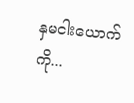နှမငါးယောက်ကို...